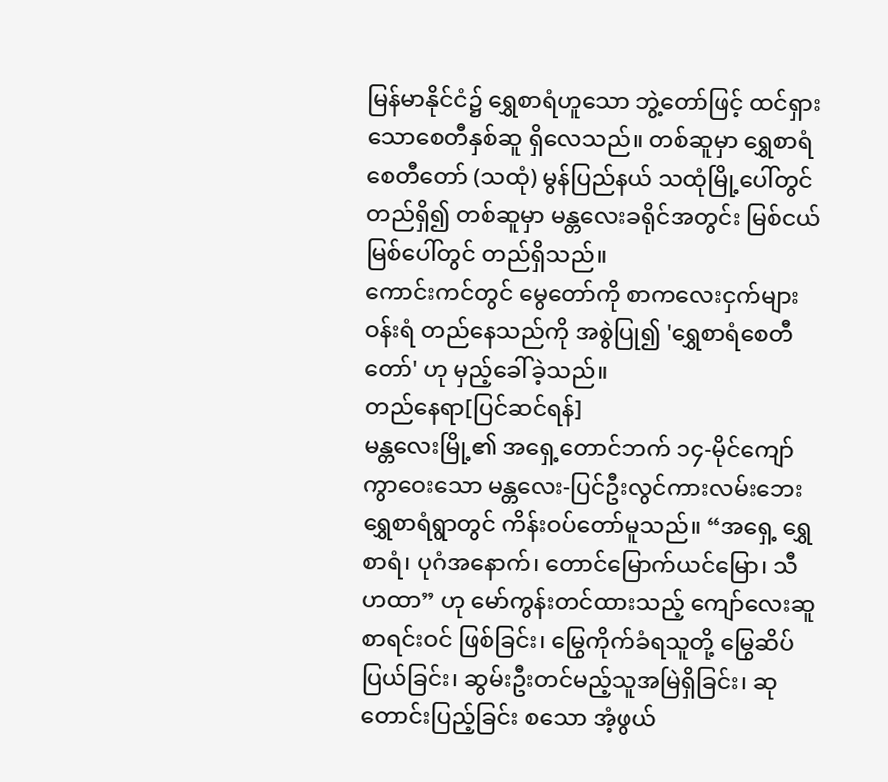မြန်မာနိုင်ငံ၌ ရွှေစာရံဟူသော ဘွဲ့တော်ဖြင့် ထင်ရှားသောစေတီနှစ်ဆူ ရှိလေသည်။ တစ်ဆူမှာ ရွှေစာရံ စေတီတော် (သထုံ) မွန်ပြည်နယ် သထုံမြို့ပေါ်တွင် တည်ရှိ၍ တစ်ဆူမှာ မန္တလေးခရိုင်အတွင်း မြစ်ငယ်မြစ်ပေါ်တွင် တည်ရှိသည်။
ကောင်းကင်တွင် မွေတော်ကို စာကလေးငှက်များဝန်းရံ တည်နေသည်ကို အစွဲပြု၍ 'ရွှေစာရံစေတီတော်' ဟု မှည့်ခေါ်ခဲ့သည်။
တည်နေရာ[ပြင်ဆင်ရန်]
မန္တလေးမြို့၏ အရှေ့တောင်ဘက် ၁၄-မိုင်ကျော်ကွာဝေးသော မန္တလေး-ပြင်ဦးလွင်ကားလမ်းဘေး ရွှေစာရံရွာတွင် ကိန်းဝပ်တော်မူသည်။ “အရှေ့ ရွှေစာရံ၊ ပုဂံအနောက်၊ တောင်မြောက်ယင်မြော၊ သီဟထာ” ဟု မော်ကွန်းတင်ထားသည့် ကျော်လေးဆူစာရင်းဝင် ဖြစ်ခြင်း၊ မြွေကိုက်ခံရသူတို့ မြွေဆိပ်ပြယ်ခြင်း၊ ဆွမ်းဦးတင်မည့်သူအမြဲရှိခြင်း၊ ဆုတောင်းပြည့်ခြင်း စသော အံ့ဖွယ်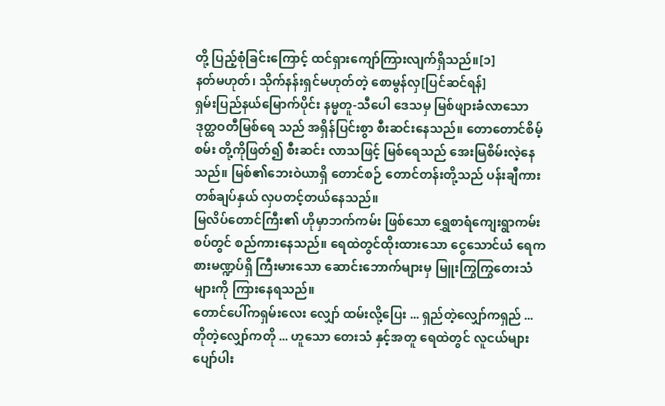တို့ ပြည့်စုံခြင်းကြောင့် ထင်ရှားကျော်ကြားလျက်ရှိသည်။[၁]
နတ်မဟုတ်၊ သိုက်နန်းရှင်မဟုတ်တဲ့ စောမွန်လှ[ပြင်ဆင်ရန်]
ရှမ်းပြည်နယ်မြောက်ပိုင်း နမ္မတူ-သီပေါ ဒေသမှ မြစ်ဖျားခံလာသော ဒုတ္ထဝတီမြစ်ရေ သည် အရှိန်ပြင်းစွာ စီးဆင်းနေသည်။ တောတောင်စိမ့်စမ်း တို့ကိုဖြတ်၍ စီးဆင်း လာသဖြင့် မြစ်ရေသည် အေးမြစိမ်းလဲ့နေသည်။ မြစ်၏ဘေးဝဲယာရှိ တောင်စဉ် တောင်တန်းတို့သည် ပန်းချီကားတစ်ချပ်နှယ် လှပတင့်တယ်နေသည်။
မြလိပ်တောင်ကြီး၏ ဟိုမှာဘက်ကမ်း ဖြစ်သော ရွှေစာရံကျေးရွာကမ်းစပ်တွင် စည်ကားနေသည်။ ရေထဲတွင်ထိုးထားသော ငွေသောင်ယံ ရေကစားမဏ္ဍပ်ရှိ ကြီးမားသော ဆောင်းဘောက်များမှ မြူးကြွကြွတေးသံများကို ကြားနေရသည်။
တောင်ပေါ်ကရှမ်းလေး လျှော် ထမ်းလို့ပြေး ... ရှည်တဲ့လျှော်ကရှည် ... တိုတဲ့လျှော်ကတို ... ဟူသော တေးသံ နှင့်အတူ ရေထဲတွင် လူငယ်များ ပျော်ပါး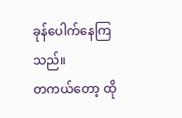ခုန်ပေါက်နေကြသည်။
တကယ်တော့ ထို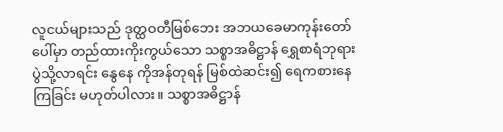လူငယ်များသည် ဒုတ္ထဝတီမြစ်ဘေး အဘယခေမာကုန်းတော် ပေါ်မှာ တည်ထားကိုးကွယ်သော သစ္စာအဓိဋ္ဌာန် ရွှေစာရံဘုရားပွဲသို့လာရင်း နွေနေ ကိုအန်တုရန် မြစ်ထဲဆင်း၍ ရေကစားနေကြခြင်း မဟုတ်ပါလား။ သစ္စာအဓိဋ္ဌာန်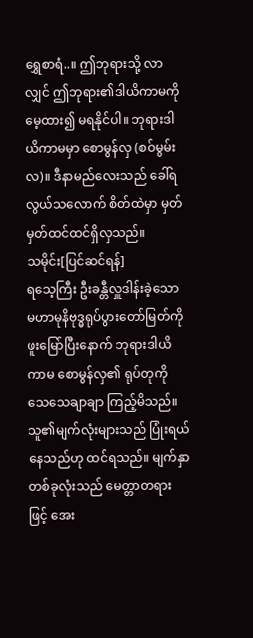ရွှေစာရံ..။ ဤဘုရားသို့ လာလျှင် ဤဘုရား၏ဒါယိကာမကို မေ့ထား၍ မရနိုင်ပါ။ ဘုရားဒါယိကာမမှာ စောမွန်လှ (စဝ်မွမ်းလ)။ ဒီနာမည်လေးသည် ခေါ်ရလွယ်သလောက် စိတ်ထဲမှာ မှတ်မှတ်ထင်ထင်ရှိလှသည်။
သမိုင်း[ပြင်ဆင်ရန်]
ရသေ့ကြီး ဦးခန္တီလှူဒါန်းခဲ့သော မဟာမုနိဗုဒ္ဓရုပ်ပွားတော်မြတ်ကို ဖူးမြော်ပြီးနောက် ဘုရားဒါယိကာမ စောမွန်လှ၏ ရုပ်တုကို သေသေချာချာ ကြည့်မိသည်။ သူ၏မျက်လုံးများသည် ပြုံးရယ်နေသည်ဟု ထင်ရသည်။ မျက်နှာတစ်ခုလုံးသည် မေတ္တာတရားဖြင့် အေး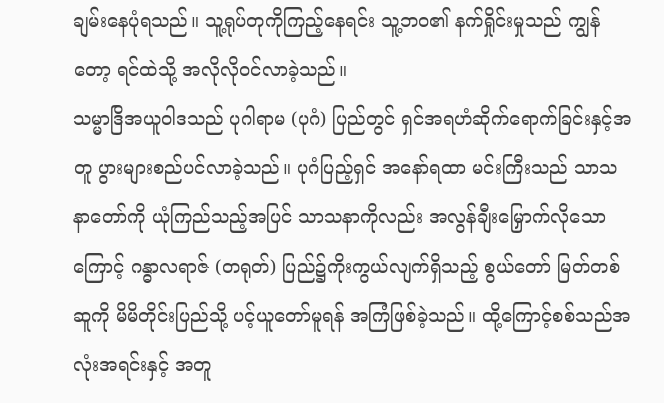ချမ်းနေပုံရသည်။ သူ့ရုပ်တုကိုကြည့်နေရင်း သူ့ဘဝ၏ နက်ရှိုင်းမှုသည် ကျွန်တော့ ရင်ထဲသို့ အလိုလိုဝင်လာခဲ့သည်။
သမ္မာဒြိအယူဝါဒသည် ပုဂါရာမ (ပုဂံ) ပြည်တွင် ရှင်အရဟံဆိုက်ရောက်ခြင်းနှင့်အတူ ပွားများစည်ပင်လာခဲ့သည်။ ပုဂံပြည့်ရှင် အနော်ရထာ မင်းကြီးသည် သာသနာတော်ကို ယုံကြည်သည့်အပြင် သာသနာကိုလည်း အလွန်ချီးမြှောက်လိုသောကြောင့် ဂန္ဓာလရာဇ် (တရုတ်) ပြည်၌ကိုးကွယ်လျက်ရှိသည့် စွယ်တော် မြတ်တစ်ဆူကို မိမိတိုင်းပြည်သို့ ပင့်ယူတော်မူရန် အကြံဖြစ်ခဲ့သည်။ ထို့ကြောင့်စစ်သည်အလုံးအရင်းနှင့် အတူ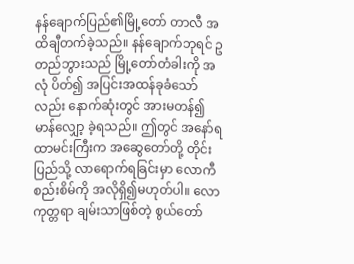နန်ချောက်ပြည်၏မြို့တော် တာလီ အထိချီတက်ခဲ့သည်။ နန်ချောက်ဘုရင် ဥတည်ဘွားသည် မြို့တော်တံခါးကို အလုံ ပိတ်၍ အပြင်းအထန်ခုခံသော်လည်း နောက်ဆုံးတွင် အားမတန်၍ မာန်လျှော့ ခဲ့ရသည်။ ဤတွင် အနော်ရထာမင်းကြီးက အဆွေတော်တို့ တိုင်းပြည်သို့ လာရောက်ရခြင်းမှာ လောကီစည်းစိမ်ကို အလိုရှိ၍မဟုတ်ပါ။ လောကုတ္တရာ ချမ်းသာဖြစ်တဲ့ စွယ်တော်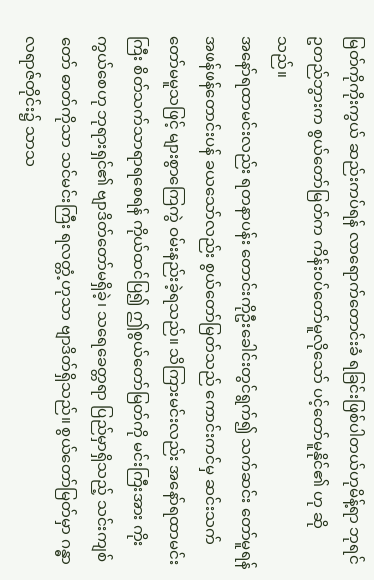မြတ်ကိုကိုးကွယ် ဆည်းကပ်ရန် လာရောက်တောင်းခံ ရခြင်းဖြစ်ပါတယ်ဟုမိန့်ရာ ဘုရင်ဥတည်ဘွားက စွယ်တော်မြတ်က ကိန်းဝပ်တော်မူလိုသော် ပင့်တော်မူနိုင်၏ ဟု ဆိုသည်။
အနော်ရထာမင်းလည်း ရတနာပန်း တောင်းကိုဦးခေါင်းတွင်ရွက်၍ သက်ဆင်း တော်မူရန် အဖန်ဖန်တောင်းပန် ခယသော်လည်း စွယ်တော်မြတ်သည် ကောင်းကင်မှ ဆင်းသက်တော်မမူသဖြင့် များစွာကြေကွဲ ဝမ်းနည်းခဲ့ရသည်။ သိကြားမင်းလည်း အနော်ရထာမင်းကြီး စိတ်သက်သာရာရစေရန် ကိုယ်ထင်ပြ၍ ဤစွယ်တော်မြတ်ကို မင်းကြီးအား ကိုးကွယ်စေဟု ဘုရားရှင်၏ ဗျာဒိတ်တော်မရှိခဲ့၊ သရေခေတ္တရာ ပြည်မှာရှိသည့် သင်းကျစ်တော် ဓာတ်ကိုသာ သင်မင်းကြီး ရလတ္တံ့ဟုသာ ဗျာဒိတ်ရှိသည်။ စွယ်တော်မြတ်မှာ ဂန္ဓာ လရာဇ်တိုင်း၌ သာသ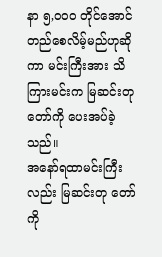နာ ၅,ဝဝဝ တိုင်အောင် တည်စေလိမ့်မည်ဟုဆိုကာ မင်းကြီးအား သိကြားမင်းက မြဆင်းတုတော်ကို ပေးအပ်ခဲ့သည်။
အနော်ရထာမင်းကြီးလည်း မြဆင်းတု တော်ကို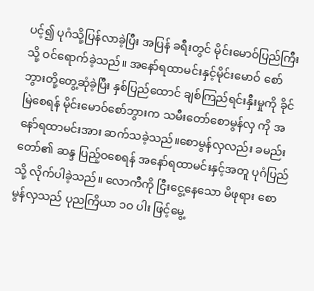ပင့်၍ ပုဂံသို့ပြန်လာခဲ့ပြီး အပြန် ခရီးတွင် မိုင်းမောဝ်ပြည်ကြီးသို့ ဝင်ရောက်ခဲ့သည်။ အနော်ရထာမင်းနှင့်မိုင်းမောဝ် စော်ဘွားတို့တွေ့ဆုံခဲ့ပြီး နှစ်ပြည်ထောင် ချစ်ကြည်ရင်းနှီးမှုကို ခိုင်မြဲစေရန် မိုင်းမောဝ်စော်ဘွားက သမီးတော်စောမွန်လှ ကို အနော်ရထာမင်းအား ဆက်သခဲ့သည်။စောမွန်လှလည်း ခမည်းတော်၏ ဆန္ဒ ပြည့်ဝစေရန် အနော်ရထာမင်းနှင့်အတူ ပုဂံပြည်သို့ လိုက်ပါခဲ့သည်။ လောကီကို ငြီးငွေ့နေသော မိဖုရား စောမွန်လှသည် ပုညကြိယာ ၁ဝ ပါး ဖြင့်မွေ့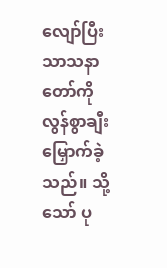လျော်ပြီး သာသနာတော်ကို လွန်စွာချီးမြှောက်ခဲ့ သည်။ သို့သော် ပု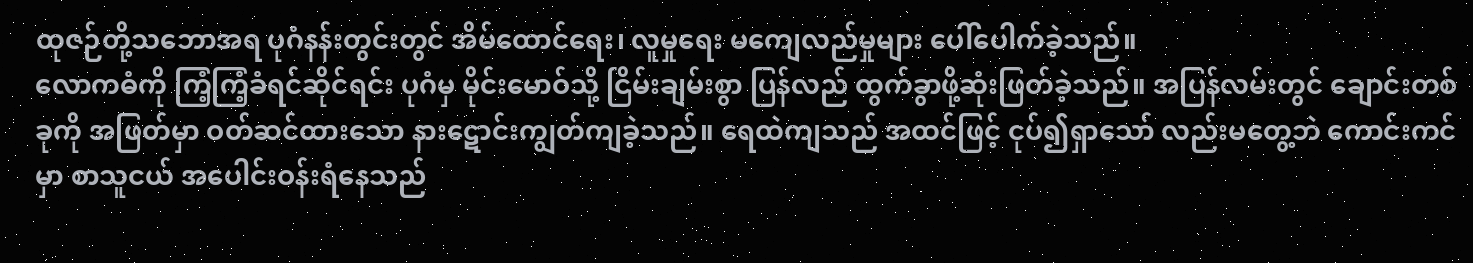ထုဇဉ်တို့သဘောအရ ပုဂံနန်းတွင်းတွင် အိမ်ထောင်ရေး၊ လူမှုရေး မကျေလည်မှုများ ပေါ်ပေါက်ခဲ့သည်။
လောကဓံကို ကြံ့ကြံ့ခံရင်ဆိုင်ရင်း ပုဂံမှ မိုင်းမောဝ်သို့ ငြိမ်းချမ်းစွာ ပြန်လည် ထွက်ခွာဖို့ဆုံးဖြတ်ခဲ့သည်။ အပြန်လမ်းတွင် ချောင်းတစ်ခုကို အဖြတ်မှာ ဝတ်ဆင်ထားသော နားဋောင်းကျွတ်ကျခဲ့သည်။ ရေထဲကျသည် အထင်ဖြင့် ငုပ်၍ရှာသော် လည်းမတွေ့ဘဲ ကောင်းကင်မှာ စာသူငယ် အပေါင်းဝန်းရံနေသည်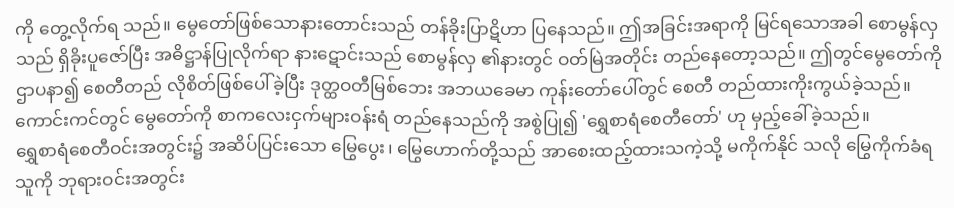ကို တွေ့လိုက်ရ သည်။ မွေတော်ဖြစ်သောနားတောင်းသည် တန်ခိုးပြာဋိဟာ ပြနေသည်။ ဤအခြင်းအရာကို မြင်ရသောအခါ စောမွန်လှသည် ရှိခိုးပူဇော်ပြီး အဓိဋ္ဌာန်ပြုလိုက်ရာ နားဋောင်းသည် စောမွန်လှ ၏နားတွင် ဝတ်မြဲအတိုင်း တည်နေတော့သည်။ ဤတွင်မွေတော်ကိုဌာပနာ၍ စေတီတည် လိုစိတ်ဖြစ်ပေါ်ခဲ့ပြီး ဒုတ္ထဝတီမြစ်ဘေး အဘယခေမာ ကုန်းတော်ပေါ်တွင် စေတီ တည်ထားကိုးကွယ်ခဲ့သည်။ ကောင်းကင်တွင် မွေတော်ကို စာကလေးငှက်များဝန်းရံ တည်နေသည်ကို အစွဲပြု၍ 'ရွှေစာရံစေတီတော်' ဟု မှည့်ခေါ်ခဲ့သည်။
ရွှေစာရံစေတီဝင်းအတွင်း၌ အဆိပ်ပြင်းသော မြွေပွေး၊ မြွေဟောက်တို့သည် အာစေးထည့်ထားသကဲ့သို့ မကိုက်နိုင် သလို မြွေကိုက်ခံရသူကို ဘုရားဝင်းအတွင်း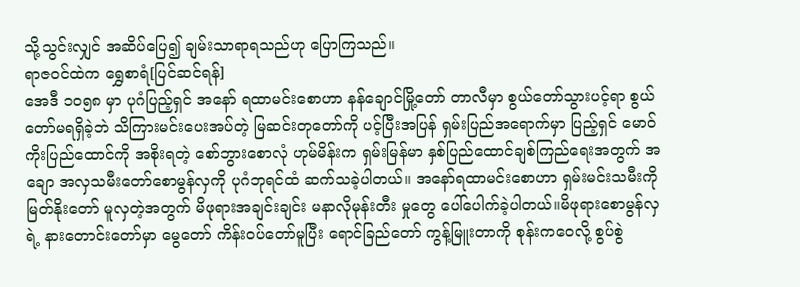သို့သွင်းလျှင် အဆိပ်ပြေ၍ ချမ်းသာရာရသည်ဟု ပြောကြသည်။
ရာဇဝင်ထဲက ရွှေစာရံ[ပြင်ဆင်ရန်]
အေဒီ ၁၀၅၈ မှာ ပုဂံပြည့်ရှင် အနော် ရထာမင်းစောဟာ နန်ချောင်မြို့တော် တာလီမှာ စွယ်တော်သွားပင့်ရာ စွယ်တော်မရရှိခဲ့ဘဲ သိကြားမင်းပေးအပ်တဲ့ မြဆင်းတုတော်ကို ပင့်ပြီးအပြန် ရှမ်းပြည်အရောက်မှာ ပြည့်ရှင် မောဝ်ကိုးပြည်ထောင်ကို အစိုးရတဲ့ စော်ဘွားစောလုံ ဟုမ်မိန်းက ရှမ်းမြန်မာ နှစ်ပြည်ထောင်ချစ်ကြည်ရေးအတွက် အချော အလှသမီးတော်စောမွန်လှကို ပုဂံဘုရင်ထံ ဆက်သခဲ့ပါတယ်။ အနော်ရထာမင်းစောဟာ ရှမ်းမင်းသမီးကို မြတ်နိုးတော် မူလှတဲ့အတွက် မိဖုရားအချင်းချင်း မနာလိုမုန်းတီး မှုတွေ ပေါ်ပေါက်ခဲ့ပါတယ်။မိဖုရားစောမွန်လှရဲ့ နားတောင်းတော်မှာ မွေတော် ကိန်းဝပ်တော်မူပြီး ရောင်ခြည်တော် ကွန့်မြူးတာကို စုန်းကဝေလို့ စွပ်စွဲ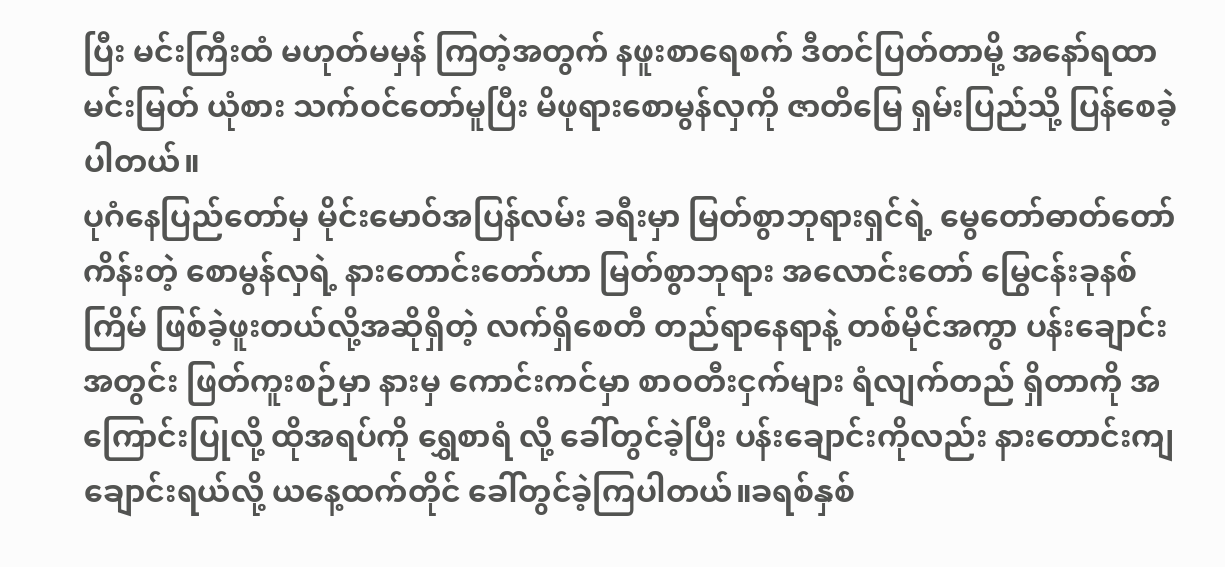ပြီး မင်းကြီးထံ မဟုတ်မမှန် ကြတဲ့အတွက် နဖူးစာရေစက် ဒီတင်ပြတ်တာမို့ အနော်ရထာမင်းမြတ် ယုံစား သက်ဝင်တော်မူပြီး မိဖုရားစောမွန်လှကို ဇာတိမြေ ရှမ်းပြည်သို့ ပြန်စေခဲ့ပါတယ်။
ပုဂံနေပြည်တော်မှ မိုင်းမောဝ်အပြန်လမ်း ခရီးမှာ မြတ်စွာဘုရားရှင်ရဲ့ မွေတော်ဓာတ်တော် ကိန်းတဲ့ စောမွန်လှရဲ့ နားတောင်းတော်ဟာ မြတ်စွာဘုရား အလောင်းတော် မြွေငန်းခုနစ်ကြိမ် ဖြစ်ခဲ့ဖူးတယ်လို့အဆိုရှိတဲ့ လက်ရှိစေတီ တည်ရာနေရာနဲ့ တစ်မိုင်အကွာ ပန်းချောင်းအတွင်း ဖြတ်ကူးစဉ်မှာ နားမှ ကောင်းကင်မှာ စာဝတီးငှက်များ ရံလျက်တည် ရှိတာကို အကြောင်းပြုလို့ ထိုအရပ်ကို ရွှေစာရံ လို့ ခေါ်တွင်ခဲ့ပြီး ပန်းချောင်းကိုလည်း နားတောင်းကျချောင်းရယ်လို့ ယနေ့ထက်တိုင် ခေါ်တွင်ခဲ့ကြပါတယ်။ခရစ်နှစ်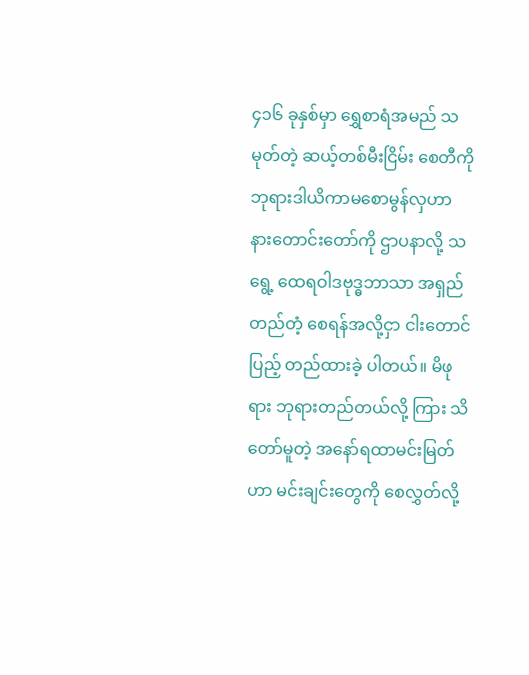၄၁၆ ခုနှစ်မှာ ရွှေစာရံအမည် သမုတ်တဲ့ ဆယ့်တစ်မီးငြိမ်း စေတီကို ဘုရားဒါယိကာမစောမွန်လှဟာ နားတောင်းတော်ကို ဌာပနာလို့ သရွေ့ ထေရဝါဒဗုဒ္ဓဘာသာ အရှည်တည်တံ့ စေရန်အလို့ငှာ ငါးတောင်ပြည့် တည်ထားခဲ့ ပါတယ်။ မိဖုရား ဘုရားတည်တယ်လို့ ကြား သိတော်မူတဲ့ အနော်ရထာမင်းမြတ်ဟာ မင်းချင်းတွေကို စေလွှတ်လို့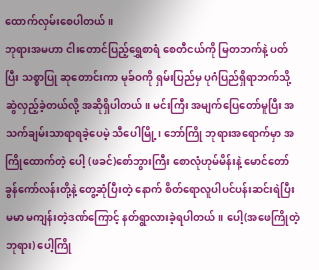ထောက်လှမ်းစေပါတယ်။
ဘုရားအမဟာ ငါးတောင်ပြည့်ရွှေစာရံ စေတီငယ်ကို မြတဘက်နဲ့ ပတ်ပြီး သစ္စာပြု ဆုတောင်းကာ မုခ်ဝကို ရှမ်းပြည်မှ ပုဂံပြည်ရှိရာဘက်သို့ ဆွဲလှည့်ခဲ့တယ်လို့ အဆိုရှိပါတယ်။ မင်းကြီး အမျက်ပြေတော်မူပြီး အသက်ချမ်းသာရာရခဲ့ပေမဲ့ သီပေါမြို့၊ ဘော်ကြို ဘုရားအရောက်မှာ အကြိုထောက်တဲ့ ပေါ့ (ဖခင်)စော်ဘွားကြီး စောလုံဟုမ်မိန်းနဲ့ မောင်တော် ခွန်ကော်လန်းတို့နဲ့ တွေ့ဆုံပြီးတဲ့ နောက် စိတ်ရောလူပါပင်ပန်းဆင်းရဲပြီး မမာ မကျန်းတဲ့ဒဏ်ကြောင့် နတ်ရွာလားခဲ့ရပါတယ်။ ပေါ့(အဖေကြိုတဲ့ဘုရား) ပေါ့ကြို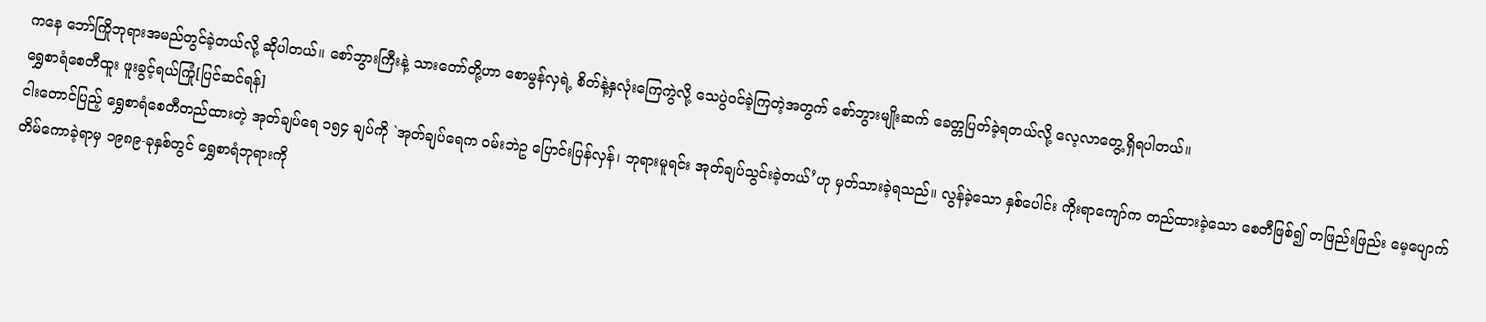ကနေ ဘော်ကြိုဘုရားအမည်တွင်ခဲ့တယ်လို့ ဆိုပါတယ်။ စော်ဘွားကြီးနဲ့ သားတော်တို့ဟာ စောမွန်လှရဲ့ စိတ်နဲ့နှလုံးကြေကွဲလို့ သေပွဲဝင်ခဲ့ကြတဲ့အတွက် စော်ဘွားမျိုးဆက် ခေတ္တပြတ်ခဲ့ရတယ်လို့ လေ့လာတွေ့ရှိရပါတယ်။
ရွှေစာရံစေတီထူး ဖူးခွင့်ရယ်ကြုံ[ပြင်ဆင်ရန်]
ငါးတောင်ပြည့် ရွှေစာရံစေတီတည်ထားတဲ့ အုတ်ချပ်ရေ ၁၅၄ ချပ်ကို `အုတ်ချပ်ရေက ဝမ်းဘဲဥ ပြောင်းပြန်လှန်၊ ဘုရားမူရင်း အုတ်ချပ်သွင်းခဲ့တယ်’ဟု မှတ်သားခဲ့ရသည်။ လွန်ခဲ့သော နှစ်ပေါင်း ကိုးရာကျော်က တည်ထားခဲ့သော စေတီဖြစ်၍ တဖြည်းဖြည်း မေ့ပျောက် တိမ်ကောခဲ့ရာမှ ၁၉၈၉-ခုနှစ်တွင် ရွှေစာရံဘုရားကို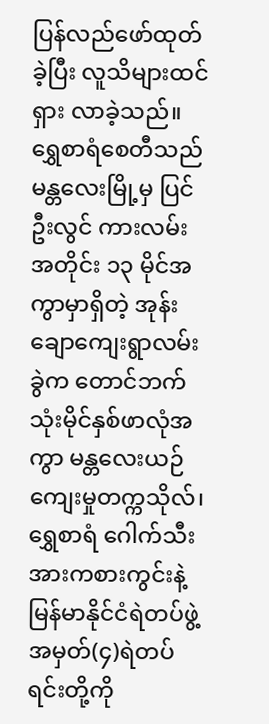ပြန်လည်ဖော်ထုတ်ခဲ့ပြီး လူသိများထင်ရှား လာခဲ့သည်။
ရွှေစာရံစေတီသည် မန္တလေးမြို့မှ ပြင်ဦးလွင် ကားလမ်းအတိုင်း ၁၃ မိုင်အကွာမှာရှိတဲ့ အုန်းချောကျေးရွာလမ်းခွဲက တောင်ဘက် သုံးမိုင်နှစ်ဖာလုံအကွာ မန္တလေးယဉ်ကျေးမှုတက္ကသိုလ်၊ ရွှေစာရံ ဂေါက်သီး အားကစားကွင်းနဲ့ မြန်မာနိုင်ငံရဲတပ်ဖွဲ့ အမှတ်(၄)ရဲတပ်ရင်းတို့ကို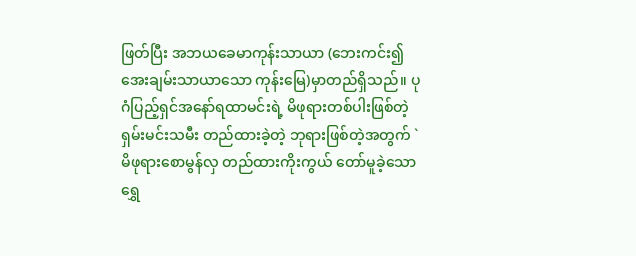ဖြတ်ပြီး အဘယခေမာကုန်းသာယာ (ဘေးကင်း၍ အေးချမ်းသာယာသော ကုန်းမြေ)မှာတည်ရှိသည်။ ပုဂံပြည့်ရှင်အနော်ရထာမင်းရဲ့ မိဖုရားတစ်ပါးဖြစ်တဲ့ ရှမ်းမင်းသမီး တည်ထားခဲ့တဲ့ ဘုရားဖြစ်တဲ့အတွက် `မိဖုရားစောမွန်လှ တည်ထားကိုးကွယ် တော်မူခဲ့သော ရွှေ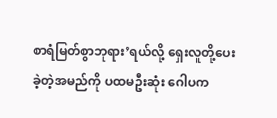စာရံမြတ်စွာဘုရား’ရယ်လို့ ရှေးလူတို့ပေးခဲ့တဲ့အမည်ကို ပထမဦးဆုံး ဂေါပက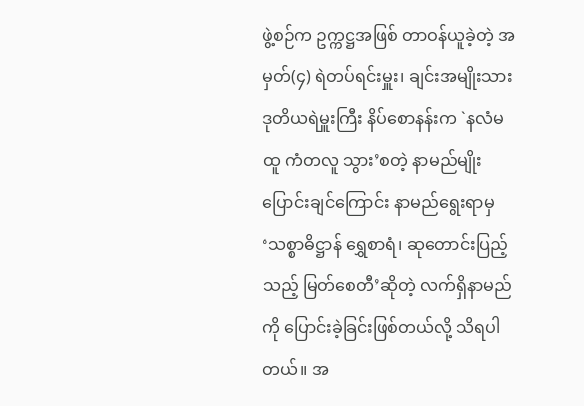ဖွဲ့စဉ်က ဥက္ကဋ္ဌအဖြစ် တာဝန်ယူခဲ့တဲ့ အမှတ်(၄) ရဲတပ်ရင်းမှူး၊ ချင်းအမျိုးသား ဒုတိယရဲမှူးကြီး နိပ်စောနန်းက `နလံမထူ ကံတလူ သွား’စတဲ့ နာမည်မျိုး ပြောင်းချင်ကြောင်း နာမည်ရွေးရာမှ ‘သစ္စာဓိဋ္ဌာန် ရွှေစာရံ၊ ဆုတောင်းပြည့်သည့် မြတ်စေတီ’ဆိုတဲ့ လက်ရှိနာမည်ကို ပြောင်းခဲ့ခြင်းဖြစ်တယ်လို့ သိရပါတယ်။ အ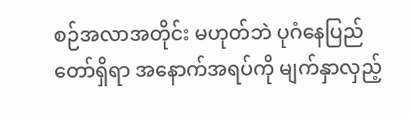စဉ်အလာအတိုင်း မဟုတ်ဘဲ ပုဂံနေပြည်တော်ရှိရာ အနောက်အရပ်ကို မျက်နှာလှည့်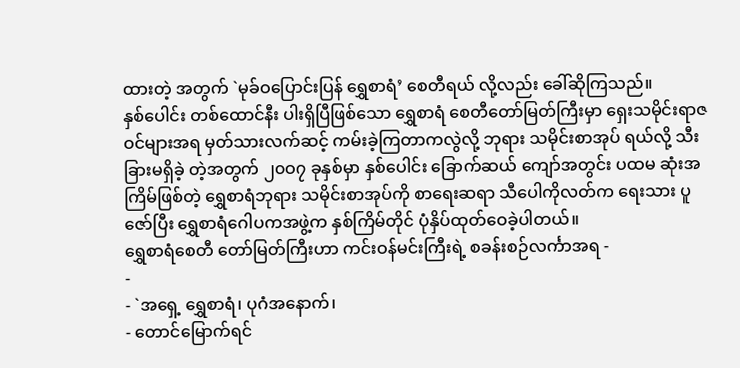ထားတဲ့ အတွက် `မုခ်ဝပြောင်းပြန် ရွှေစာရံ’ စေတီရယ် လို့လည်း ခေါ်ဆိုကြသည်။
နှစ်ပေါင်း တစ်ထောင်နီး ပါးရှိပြီဖြစ်သော ရွှေစာရံ စေတီတော်မြတ်ကြီးမှာ ရှေးသမိုင်းရာဇဝင်များအရ မှတ်သားလက်ဆင့် ကမ်းခဲ့ကြတာကလွဲလို့ ဘုရား သမိုင်းစာအုပ် ရယ်လို့ သီးခြားမရှိခဲ့ တဲ့အတွက် ၂၀ဝ၇ ခုနှစ်မှာ နှစ်ပေါင်း ခြောက်ဆယ် ကျော်အတွင်း ပထမ ဆုံးအကြိမ်ဖြစ်တဲ့ ရွှေစာရံဘုရား သမိုင်းစာအုပ်ကို စာရေးဆရာ သီပေါကိုလတ်က ရေးသား ပူဇော်ပြီး ရွှေစာရံဂေါပကအဖွဲ့က နှစ်ကြိမ်တိုင် ပုံနှိပ်ထုတ်ဝေခဲ့ပါတယ်။
ရွှေစာရံစေတီ တော်မြတ်ကြီးဟာ ကင်းဝန်မင်းကြီးရဲ့ စခန်းစဉ်လင်္ကာအရ -
-
- `အရှေ့ ရွှေစာရံ၊ ပုဂံအနောက်၊
- တောင်မြောက်ရင်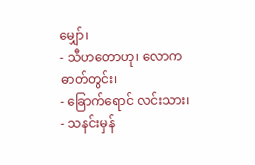မျှော်၊
- သီဟတောဟု၊ လောကဓာတ်တွင်း၊
- ခြောက်ရောင် လင်းသား၊
- သနင်းမှန်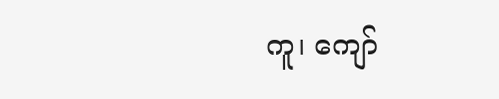ကူ၊ ကျော်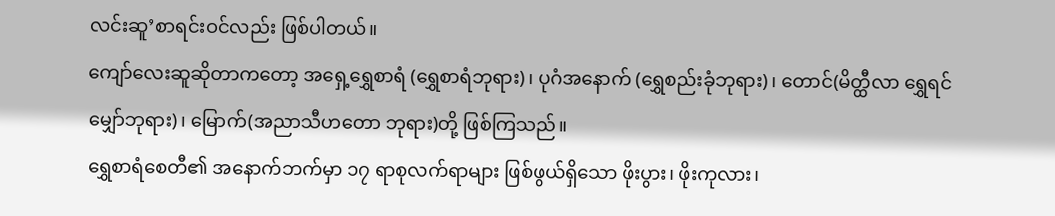လင်းဆူ’စာရင်းဝင်လည်း ဖြစ်ပါတယ်။
ကျော်လေးဆူဆိုတာကတော့ အရှေ့ရွှေစာရံ (ရွှေစာရံဘုရား)၊ ပုဂံအနောက် (ရွှေစည်းခုံဘုရား)၊ တောင်(မိတ္ထီလာ ရွှေရင် မျှော်ဘုရား)၊ မြောက်(အညာသီဟတော ဘုရား)တို့ ဖြစ်ကြသည်။
ရွှေစာရံစေတီ၏ အနောက်ဘက်မှာ ၁၇ ရာစုလက်ရာများ ဖြစ်ဖွယ်ရှိသော ဖိုးပွား၊ ဖိုးကုလား၊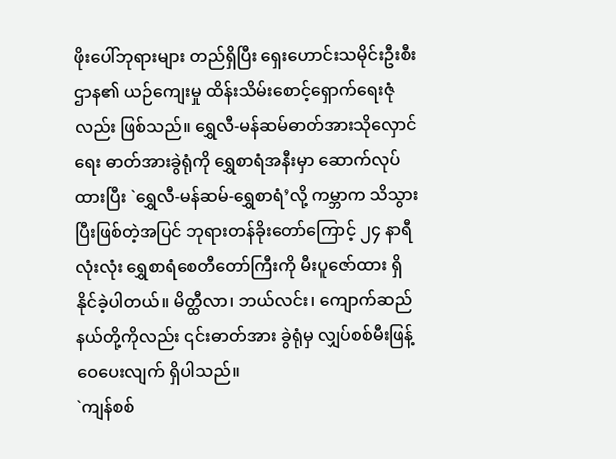ဖိုးပေါ်ဘုရားများ တည်ရှိပြီး ရှေးဟောင်းသမိုင်းဦးစီးဌာန၏ ယဉ်ကျေးမှု ထိန်းသိမ်းစောင့်ရှောက်ရေးဇုံလည်း ဖြစ်သည်။ ရွှေလီ-မန်ဆမ်ဓာတ်အားသိုလှောင်ရေး ဓာတ်အားခွဲရုံကို ရွှေစာရံအနီးမှာ ဆောက်လုပ်ထားပြီး `ရွှေလီ-မန်ဆမ်-ရွှေစာရံ’လို့ ကမ္ဘာက သိသွားပြီးဖြစ်တဲ့အပြင် ဘုရားတန်ခိုးတော်ကြောင့် ၂၄ နာရီလုံးလုံး ရွှေစာရံစေတီတော်ကြီးကို မီးပူဇော်ထား ရှိနိုင်ခဲ့ပါတယ်။ မိတ္ထီလာ၊ ဘယ်လင်း၊ ကျောက်ဆည်နယ်တို့ကိုလည်း ၎င်းဓာတ်အား ခွဲရုံမှ လျှပ်စစ်မီးဖြန့်ဝေပေးလျက် ရှိပါသည်။
`ကျန်စစ်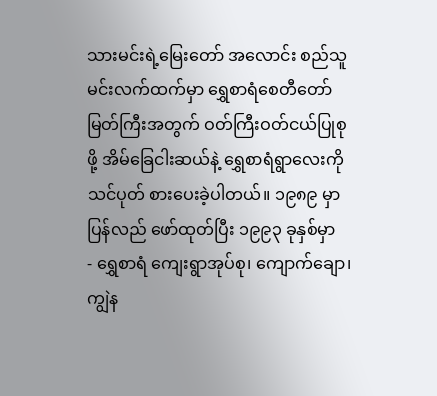သားမင်းရဲ့မြေးတော် အလောင်း စည်သူမင်းလက်ထက်မှာ ရွှေစာရံစေတီတော် မြတ်ကြီးအတွက် ဝတ်ကြီးဝတ်ငယ်ပြုစုဖို့ အိမ်ခြေငါးဆယ်နဲ့ ရွှေစာရံရွာလေးကို သင်ပုတ် စားပေးခဲ့ပါတယ်။ ၁၉၈၉ မှာ ပြန်လည် ဖော်ထုတ်ပြီး ၁၉၉၃ ခုနှစ်မှာ
- ရွှေစာရံ ကျေးရွာအုပ်စု၊ ကျောက်ချော၊ ကျွဲန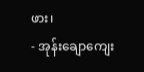ဖား၊
- အုန်းချောကျေး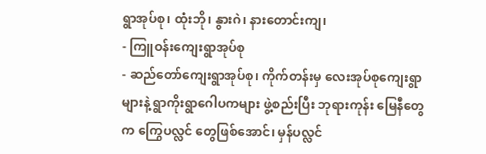ရွာအုပ်စု၊ ထုံးဘို၊ နွားဂဲ၊ နားတောင်းကျ၊
- ကြူဝန်းကျေးရွာအုပ်စု
- ဆည်တော်ကျေးရွာအုပ်စု၊ ကိုက်တန်းမှ လေးအုပ်စုကျေးရွာများနဲ့ ရွာကိုးရွာဂေါပကများ ဖွဲ့စည်းပြီး ဘုရားကုန်း မြေနီတွေက ကြွေပလ္လင် တွေဖြစ်အောင်၊ မှန်ပလ္လင်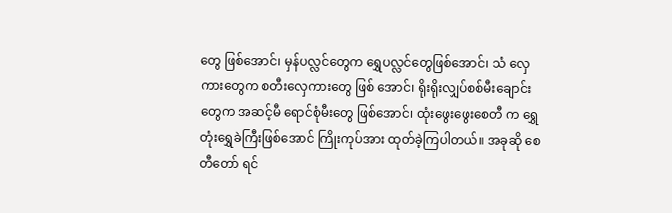တွေ ဖြစ်အောင်၊ မှန်ပလ္လင်တွေက ရွှေပလ္လင်တွေဖြစ်အောင်၊ သံ လှေကားတွေက စတီးလှေကားတွေ ဖြစ် အောင်၊ ရိုးရိုးလျှပ်စစ်မီးချောင်းတွေက အဆင့်မီ ရောင်စုံမီးတွေ ဖြစ်အောင်၊ ထုံးဖွေးဖွေးစေတီ က ရွှေတုံးရွှေခဲကြီးဖြစ်အောင် ကြိုးကုပ်အား ထုတ်ခဲ့ကြပါတယ်။ အခုဆို စေတီတော် ရင်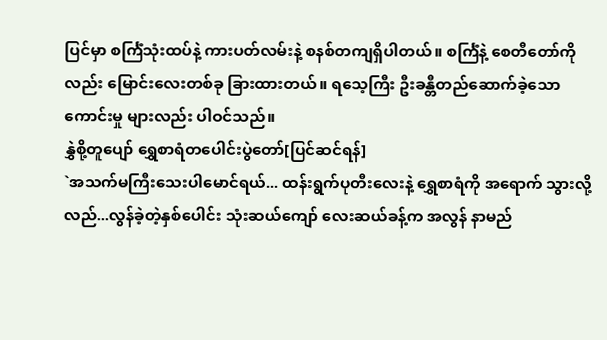ပြင်မှာ စင်္ကြံသုံးထပ်နဲ့ ကားပတ်လမ်းနဲ့ စနစ်တကျရှိပါတယ်။ စင်္ကြံနဲ့ စေတီတော်ကိုလည်း မြောင်းလေးတစ်ခု ခြားထားတယ်။ ရသေ့ကြီး ဦးခန္တီတည်ဆောက်ခဲ့သော ကောင်းမှု များလည်း ပါဝင်သည်။
နွှဲစို့တူပျော် ရွှေစာရံတပေါင်းပွဲတော်[ပြင်ဆင်ရန်]
`အသက်မကြီးသေးပါမောင်ရယ်... ထန်းရွက်ပုတီးလေးနဲ့ ရွှေစာရံကို အရောက် သွားလို့ လည်...လွန်ခဲ့တဲ့နှစ်ပေါင်း သုံးဆယ်ကျော် လေးဆယ်ခန့်က အလွန် နာမည်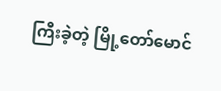ကြီးခဲ့တဲ့ မြို့တော်မောင်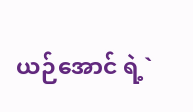ယဉ်အောင် ရဲ့`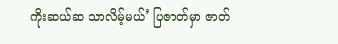ကိုးဆယ်ဆ သာလိမ့်မယ်’ ပြဇာတ်မှာ ဇာတ်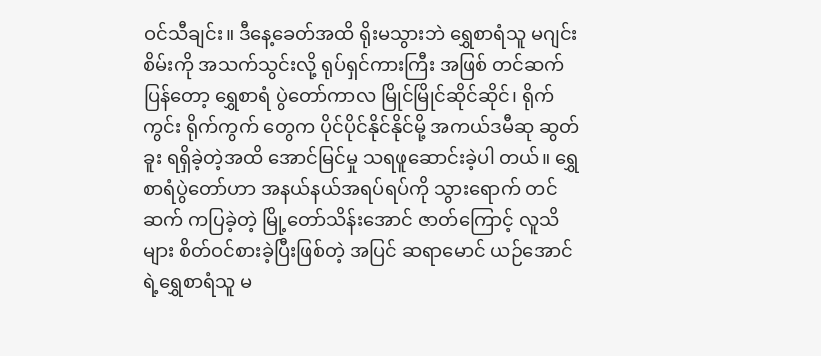ဝင်သီချင်း။ ဒီနေ့ခေတ်အထိ ရိုးမသွားဘဲ ရွှေစာရံသူ မဂျင်းစိမ်းကို အသက်သွင်းလို့ ရုပ်ရှင်ကားကြီး အဖြစ် တင်ဆက်ပြန်တော့ ရွှေစာရံ ပွဲတော်ကာလ မြိုင်မြိုင်ဆိုင်ဆိုင်၊ ရိုက်ကွင်း ရိုက်ကွက် တွေက ပိုင်ပိုင်နိုင်နိုင်မို့ အကယ်ဒမီဆု ဆွတ်ခူး ရရှိခဲ့တဲ့အထိ အောင်မြင်မှု သရဖူဆောင်းခဲ့ပါ တယ်။ ရွှေစာရံပွဲတော်ဟာ အနယ်နယ်အရပ်ရပ်ကို သွားရောက် တင်ဆက် ကပြခဲ့တဲ့ မြို့တော်သိန်းအောင် ဇာတ်ကြောင့် လူသိများ စိတ်ဝင်စားခဲ့ပြီးဖြစ်တဲ့ အပြင် ဆရာမောင် ယဉ်အောင်ရဲ့ရွှေစာရံသူ မ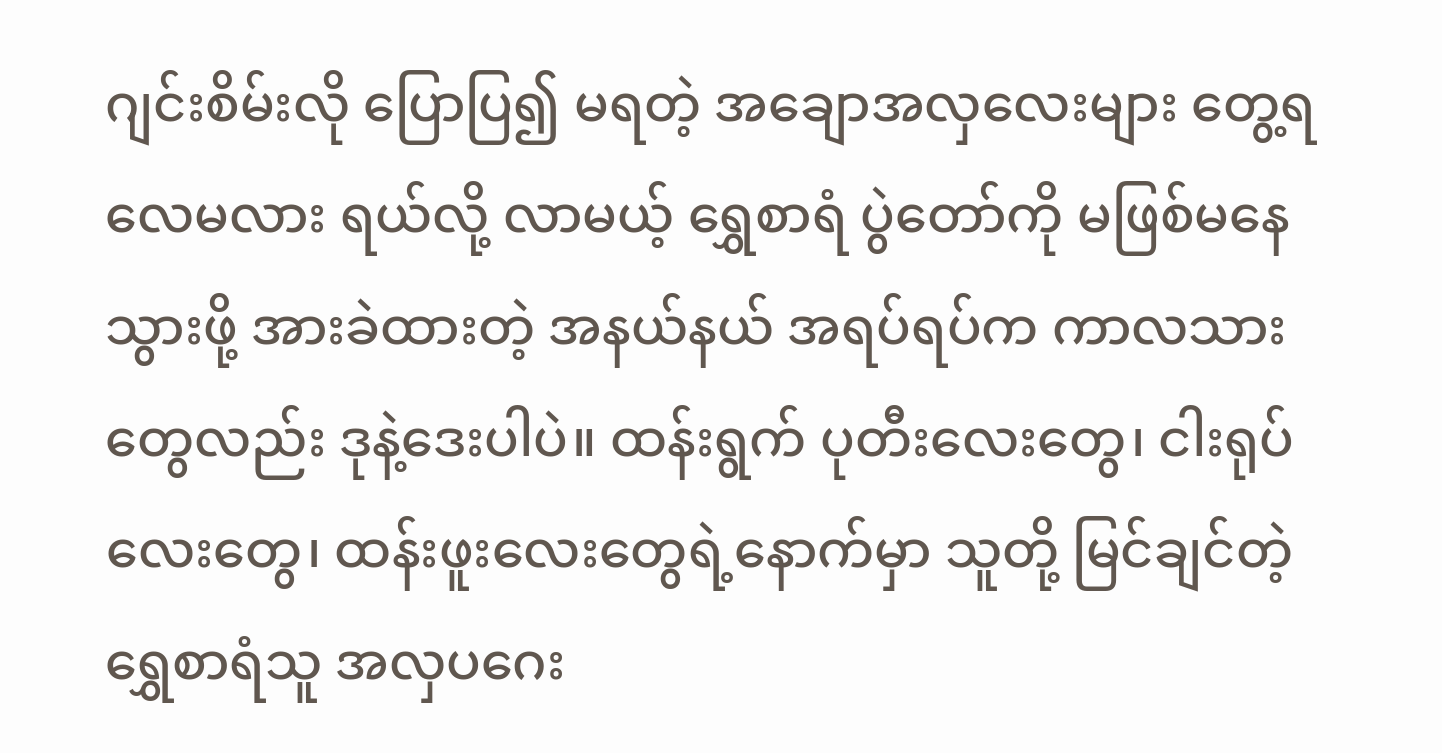ဂျင်းစိမ်းလို ပြောပြ၍ မရတဲ့ အချောအလှလေးများ တွေ့ရလေမလား ရယ်လို့ လာမယ့် ရွှေစာရံ ပွဲတော်ကို မဖြစ်မနေ သွားဖို့ အားခဲထားတဲ့ အနယ်နယ် အရပ်ရပ်က ကာလသားတွေလည်း ဒုနဲ့ဒေးပါပဲ။ ထန်းရွက် ပုတီးလေးတွေ၊ ငါးရုပ်လေးတွေ၊ ထန်းဖူးလေးတွေရဲ့နောက်မှာ သူတို့ မြင်ချင်တဲ့ ရွှေစာရံသူ အလှပဂေး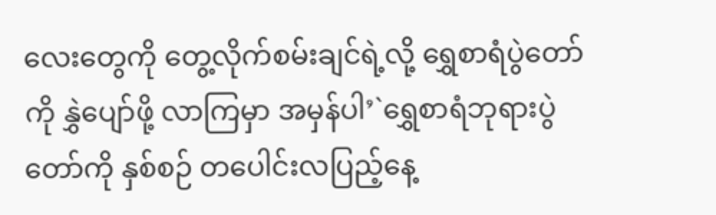လေးတွေကို တွေ့လိုက်စမ်းချင်ရဲ့လို့ ရွှေစာရံပွဲတော်ကို နွှဲပျော်ဖို့ လာကြမှာ အမှန်ပါ’`ရွှေစာရံဘုရားပွဲတော်ကို နှစ်စဉ် တပေါင်းလပြည့်နေ့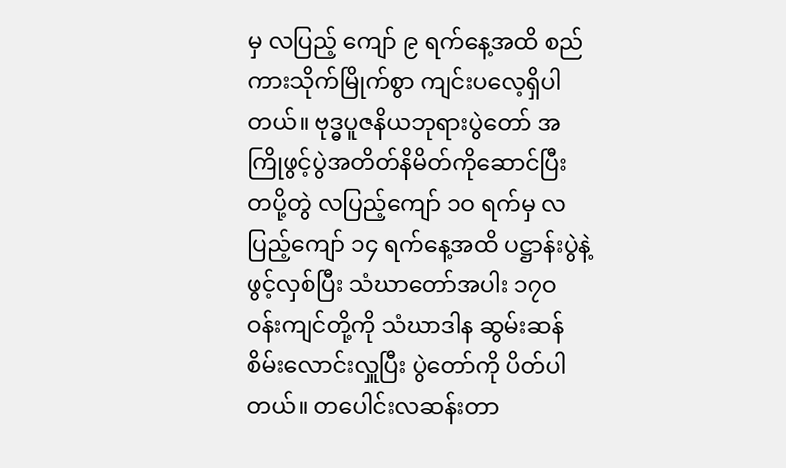မှ လပြည့် ကျော် ၉ ရက်နေ့အထိ စည်ကားသိုက်မြိုက်စွာ ကျင်းပလေ့ရှိပါတယ်။ ဗုဒ္ဓပူဇနိယဘုရားပွဲတော် အကြိုဖွင့်ပွဲအတိတ်နိမိတ်ကိုဆောင်ပြီး တပို့တွဲ လပြည့်ကျော် ၁ဝ ရက်မှ လပြည့်ကျော် ၁၄ ရက်နေ့အထိ ပဋ္ဌာန်းပွဲနဲ့ ဖွင့်လှစ်ပြီး သံဃာတော်အပါး ၁၇ဝ ဝန်းကျင်တို့ကို သံဃာဒါန ဆွမ်းဆန် စိမ်းလောင်းလှူပြီး ပွဲတော်ကို ပိတ်ပါတယ်။ တပေါင်းလဆန်းတာ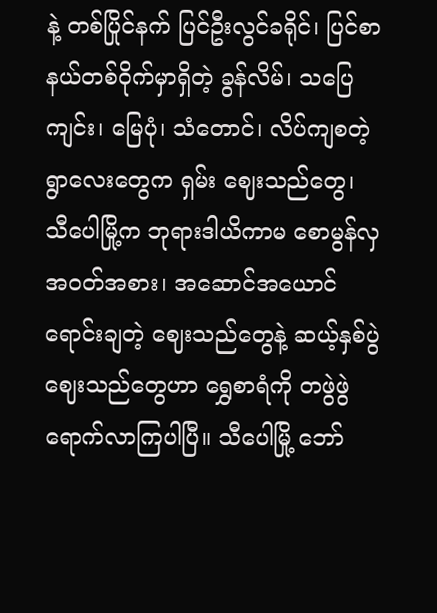နဲ့ တစ်ပြိုင်နက် ပြင်ဦးလွင်ခရိုင်၊ ပြင်စာနယ်တစ်ဝိုက်မှာရှိတဲ့ ခွန်လိမ်၊ သပြေကျင်း၊ မြေပုံ၊ သံတောင်၊ လိပ်ကျစတဲ့ ရွာလေးတွေက ရှမ်း ဈေးသည်တွေ၊ သီပေါမြို့က ဘုရားဒါယိကာမ စောမွန်လှအဝတ်အစား၊ အဆောင်အယောင်ရောင်းချတဲ့ ဈေးသည်တွေနဲ့ ဆယ့်နှစ်ပွဲ ဈေးသည်တွေဟာ ရွှေစာရံကို တဖွဲဖွဲရောက်လာကြပါပြီ။ သီပေါမြို့ ဘော်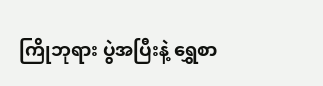ကြိုဘုရား ပွဲအပြီးနဲ့ ရွှေစာ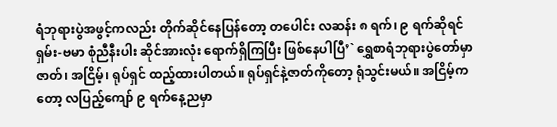ရံဘုရားပွဲအဖွင့်ကလည်း တိုက်ဆိုင်နေပြန်တော့ တပေါင်း လဆန်း ၈ ရက်၊ ၉ ရက်ဆိုရင် ရှမ်း-ဗမာ စုံညီနီးပါး ဆိုင်အားလုံး ရောက်ရှိကြပြီး ဖြစ်နေပါပြီ’` ရွှေစာရံဘုရားပွဲတော်မှာ ဇာတ်၊ အငြိမ့်၊ ရုပ်ရှင် ထည့်ထားပါတယ်။ ရုပ်ရှင်နဲ့ဇာတ်ကိုတော့ ရုံသွင်းမယ်။ အငြိမ့်ကတော့ လပြည့်ကျော် ၉ ရက်နေ့ညမှာ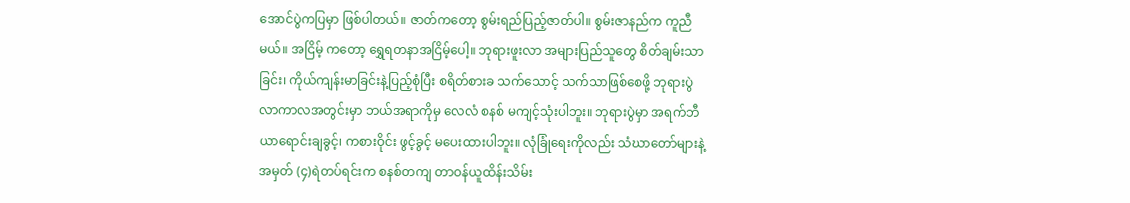အောင်ပွဲကပြမှာ ဖြစ်ပါတယ်။ ဇာတ်ကတော့ စွမ်းရည်ပြည့်ဇာတ်ပါ။ စွမ်းဇာနည်က ကူညီမယ်။ အငြိမ့် ကတော့ ရွှေရတနာအငြိမ့်ပေါ့။ ဘုရားဖူးလာ အများပြည်သူတွေ စိတ်ချမ်းသာခြင်း၊ ကိုယ်ကျန်းမာခြင်းနဲ့ပြည့်စုံပြီး စရိတ်စားခ သက်သောင့် သက်သာဖြစ်စေဖို့ ဘုရားပွဲလာကာလအတွင်းမှာ ဘယ်အရာကိုမှ လေလံ စနစ် မကျင့်သုံးပါဘူး။ ဘုရားပွဲမှာ အရက်ဘီယာရောင်းချခွင့်၊ ကစားဝိုင်း ဖွင့်ခွင့် မပေးထားပါဘူး။ လုံခြုံရေးကိုလည်း သံဃာတော်များနဲ့ အမှတ် (၄)ရဲတပ်ရင်းက စနစ်တကျ တာဝန်ယူထိန်းသိမ်း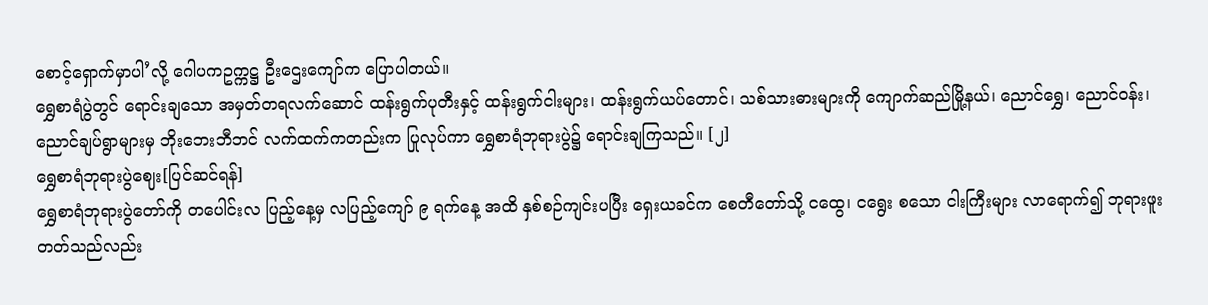စောင့်ရှောက်မှာပါ’လို့ ဂေါပကဥက္ကဋ္ဌ ဦးဌေးကျော်က ပြောပါတယ်။
ရွှေစာရံပွဲတွင် ရောင်းချသော အမှတ်တရလက်ဆောင် ထန်းရွက်ပုတီးနှင့် ထန်းရွက်ငါးများ၊ ထန်းရွက်ယပ်တောင်၊ သစ်သားဓားများကို ကျောက်ဆည်မြို့နယ်၊ ညောင်ရွှေ၊ ညောင်ဝန်း၊ ညောင်ချပ်ရွာများမှ ဘိုးဘေးဘီဘင် လက်ထက်ကတည်းက ပြုလုပ်ကာ ရွှေစာရံဘုရားပွဲ၌ ရောင်းချကြသည်။ [၂]
ရွှေစာရံဘုရားပွဲဈေး[ပြင်ဆင်ရန်]
ရွှေစာရံဘုရားပွဲတော်ကို တပေါင်းလ ပြည့်နေ့မှ လပြည့်ကျော် ၉ ရက်နေ့ အထိ နှစ်စဉ်ကျင်းပပြီး ရှေးယခင်က စေတီတော်သို့ ငထွေ၊ ငရွေး စသော ငါးကြီးများ လာရောက်၍ ဘုရားဖူးတတ်သည်လည်း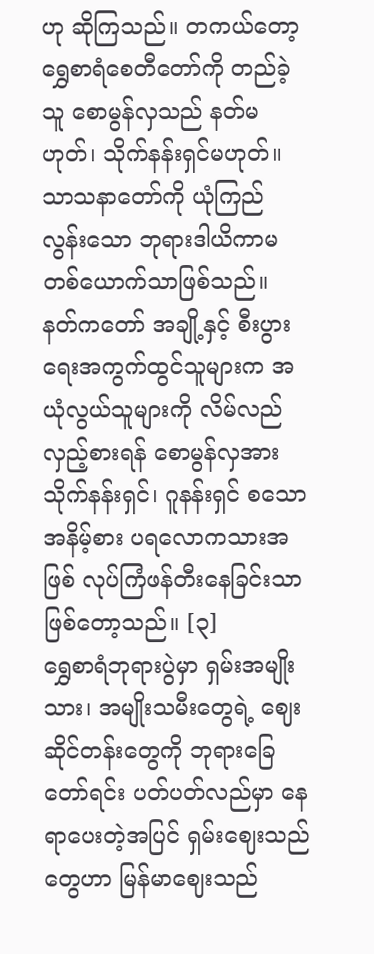ဟု ဆိုကြသည်။ တကယ်တော့ ရွှေစာရံစေတီတော်ကို တည်ခဲ့သူ စောမွန်လှသည် နတ်မဟုတ်၊ သိုက်နန်းရှင်မဟုတ်။ သာသနာတော်ကို ယုံကြည်လွန်းသော ဘုရားဒါယိကာမ တစ်ယောက်သာဖြစ်သည်။
နတ်ကတော် အချို့နှင့် စီးပွားရေးအကွက်ထွင်သူများက အယုံလွယ်သူများကို လိမ်လည်လှည့်စားရန် စောမွန်လှအား သိုက်နန်းရှင်၊ ဂူနန်းရှင် စသောအနိမ့်စား ပရလောကသားအဖြစ် လုပ်ကြံဖန်တီးနေခြင်းသာ ဖြစ်တော့သည်။ [၃]
ရွှေစာရံဘုရားပွဲမှာ ရှမ်းအမျိုးသား၊ အမျိုးသမီးတွေရဲ့ ဈေးဆိုင်တန်းတွေကို ဘုရားခြေတော်ရင်း ပတ်ပတ်လည်မှာ နေရာပေးတဲ့အပြင် ရှမ်းဈေးသည်တွေဟာ မြန်မာဈေးသည်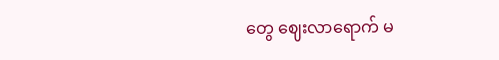တွေ ဈေးလာရောက် မ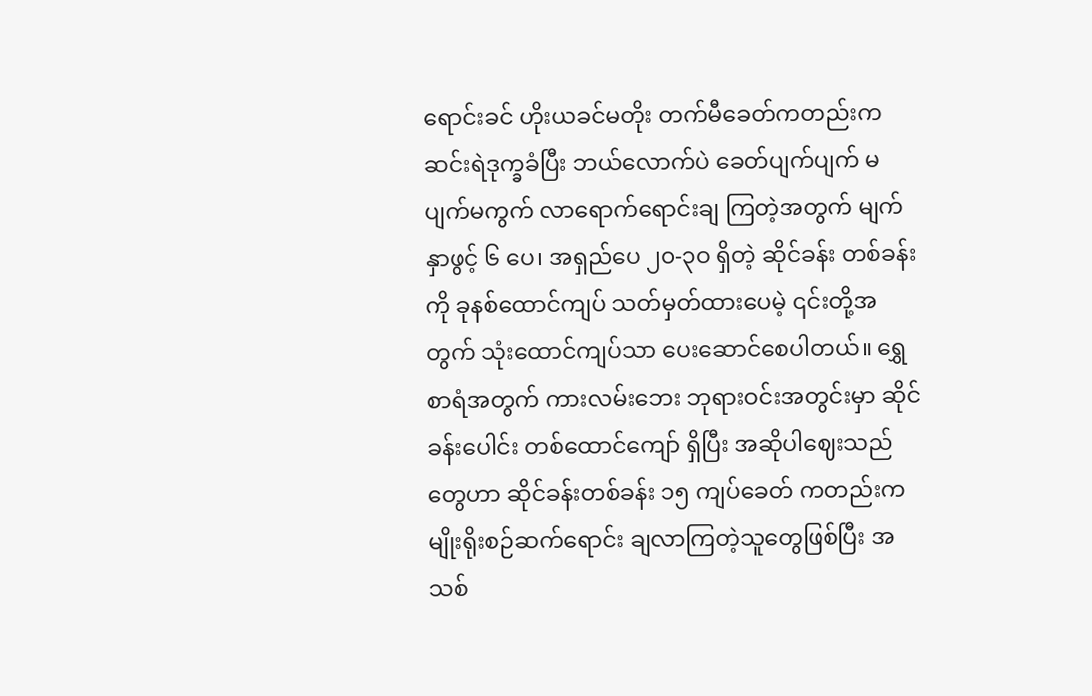ရောင်းခင် ဟိုးယခင်မတိုး တက်မီခေတ်ကတည်းက ဆင်းရဲဒုက္ခခံပြီး ဘယ်လောက်ပဲ ခေတ်ပျက်ပျက် မပျက်မကွက် လာရောက်ရောင်းချ ကြတဲ့အတွက် မျက်နှာဖွင့် ၆ ပေ၊ အရှည်ပေ ၂၀-၃ဝ ရှိတဲ့ ဆိုင်ခန်း တစ်ခန်းကို ခုနစ်ထောင်ကျပ် သတ်မှတ်ထားပေမဲ့ ၎င်းတို့အတွက် သုံးထောင်ကျပ်သာ ပေးဆောင်စေပါတယ်။ ရွှေစာရံအတွက် ကားလမ်းဘေး ဘုရားဝင်းအတွင်းမှာ ဆိုင်ခန်းပေါင်း တစ်ထောင်ကျော် ရှိပြီး အဆိုပါဈေးသည်တွေဟာ ဆိုင်ခန်းတစ်ခန်း ၁၅ ကျပ်ခေတ် ကတည်းက မျိုးရိုးစဉ်ဆက်ရောင်း ချလာကြတဲ့သူတွေဖြစ်ပြီး အသစ်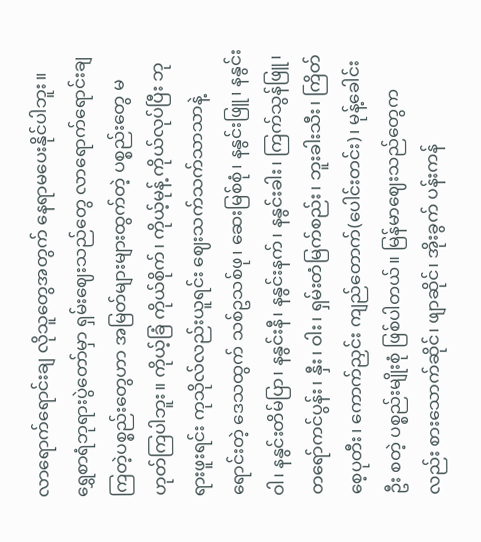လာရောက်ရောင်းချ လိုသူတွေအတွက် နေရာမပေးနိုင်ပါဘူး။
ရွှေစာရံဘုရားပွဲတော်မှာ ရှမ်းဈေးသည်တွေ လာရောက်ရောင်းချ ကြတဲ့ပစ္စည်းတွေဟာ အမြတ်များများထွက်တဲ့ ပစ္စည်းတွေ မဟုတ်ကြပါဘူး။ ကိုယ့်ခြံ ကိုယ်စိုက်၊ ကိုယ့်မုန့် ကိုယ်လုပ်ပြီး ဘုရားဖူးရင်း ကုသိုလ်လည်းယူရင်း ဈေးသက်သက်သာသာနဲ့ ရောင်းတဲ့ ဒေသထွက် သစ်ဥသစ်ဖု၊ ဆေးမြစ်စုံ၊ နနွင်းဖြူ၊ နနွင်းဝါ၊ နနွင်းတိမ်ပြာ၊ နနွင်းနီ၊ နနွင်းနက်၊ နနွင်းခါး၊ ကြက်သွန်ဖြူ၊ တရော်ကင်ပွန်း၊ နှီး၊ ဝါး၊ ရှမ်းတံမြက်စည်း၊ ဘူးခါးသီး၊ ကြိတ်စေ့ပုတီး၊ ကောက်ညှင်း ကျည်တောက်(ပေါင်းတင်း)၊ မုန့်ခေါင်းဦး စတဲ့ ပစ္စည်းမျိုးစုံ ဖြစ်ပါတယ်။ မြန်မာဈေးသည်တွေကလည်း စားသောက်ဆိုင်၊ ဖျာဆိုင်၊ အိုးခွက် ပန်းကန်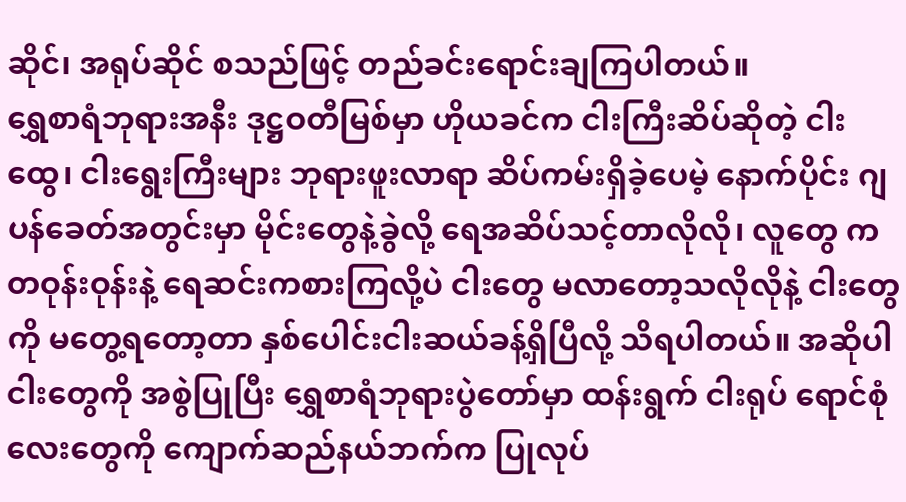ဆိုင်၊ အရုပ်ဆိုင် စသည်ဖြင့် တည်ခင်းရောင်းချကြပါတယ်။
ရွှေစာရံဘုရားအနီး ဒုဋ္ဌဝတီမြစ်မှာ ဟိုယခင်က ငါးကြီးဆိပ်ဆိုတဲ့ ငါးထွေ၊ ငါးရွေးကြီးများ ဘုရားဖူးလာရာ ဆိပ်ကမ်းရှိခဲ့ပေမဲ့ နောက်ပိုင်း ဂျပန်ခေတ်အတွင်းမှာ မိုင်းတွေနဲ့ခွဲလို့ ရေအဆိပ်သင့်တာလိုလို၊ လူတွေ က တဝုန်းဝုန်းနဲ့ ရေဆင်းကစားကြလို့ပဲ ငါးတွေ မလာတော့သလိုလိုနဲ့ ငါးတွေကို မတွေ့ရတော့တာ နှစ်ပေါင်းငါးဆယ်ခန့်ရှိပြီလို့ သိရပါတယ်။ အဆိုပါငါးတွေကို အစွဲပြုပြီး ရွှေစာရံဘုရားပွဲတော်မှာ ထန်းရွက် ငါးရုပ် ရောင်စုံလေးတွေကို ကျောက်ဆည်နယ်ဘက်က ပြုလုပ်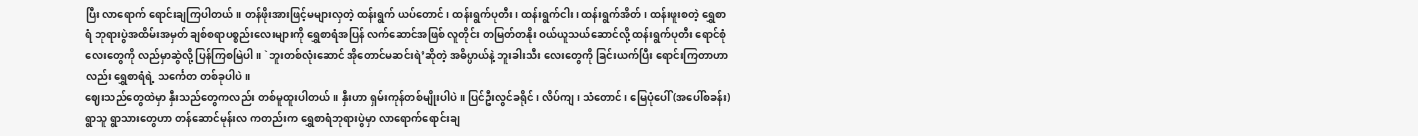ပြီး လာရောက် ရောင်းချကြပါတယ်။ တန်ဖိုးအားဖြင့်မများလှတဲ့ ထန်းရွက် ယပ်တောင်၊ ထန်းရွက်ပုတီး၊ ထန်းရွက်ငါး၊ ထန်းရွက်အိတ်၊ ထန်းဖူးစတဲ့ ရွှေစာရံ ဘုရားပွဲအထိမ်းအမှတ် ချစ်စရာပစ္စည်းလေးများကို ရွှေစာရံအပြန် လက်ဆောင်အဖြစ် လူတိုင်း တမြတ်တနိုး ဝယ်ယူသယ်ဆောင်လို့ ထန်းရွက်ပုတီး ရောင်စုံလေးတွေကို လည်မှာဆွဲလို့ ပြန်ကြစမြဲပါ။ `ဘူးတစ်လုံးဆောင် အိုတောင်မဆင်းရဲ’ဆိုတဲ့ အဓိပ္ပာယ်နဲ့ ဘူးခါးသီး လေးတွေကို ခြင်းယက်ပြီး ရောင်းကြတာဟာလည်း ရွှေစာရံရဲ့ သင်္ကေတ တစ်ခုပါပဲ။
ဈေးသည်တွေထဲမှာ နှီးသည်တွေကလည်း တစ်မူထူးပါတယ်။ နှီးဟာ ရှမ်းကုန်တစ်မျိုးပါပဲ။ ပြင်ဦးလွင်ခရိုင်၊ လိပ်ကျ၊ သံတောင်၊ မြေပုံပေါ်(အပေါ်စခန်း) ရွာသူ ရွာသားတွေဟာ တန်ဆောင်မုန်းလ ကတည်းက ရွှေစာရံဘုရားပွဲမှာ လာရောက်ရောင်းချ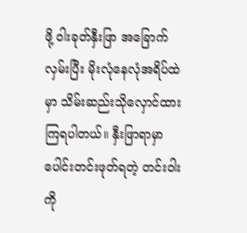ဖို့ ဝါးခုတ်နှီးဖြာ အခြောက်လှမ်းပြီး မိုးလုံနေလုံအရိပ်ထဲမှာ သိမ်းဆည်းသိုလှောင်ထား ကြရပါတယ်။ နှီးဖြာရာမှာ ပေါင်းတင်းဖုတ်ရတဲ့ တင်းဝါးကို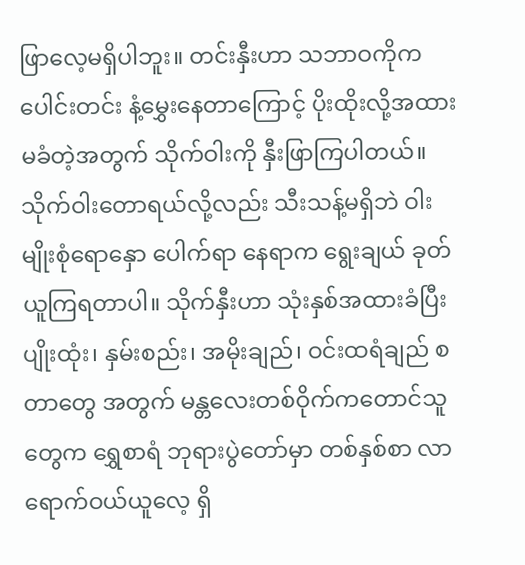ဖြာလေ့မရှိပါဘူး။ တင်းနှီးဟာ သဘာဝကိုက ပေါင်းတင်း နံ့မွှေးနေတာကြောင့် ပိုးထိုးလို့အထားမခံတဲ့အတွက် သိုက်ဝါးကို နှီးဖြာကြပါတယ်။ သိုက်ဝါးတောရယ်လို့လည်း သီးသန့်မရှိဘဲ ဝါးမျိုးစုံရောနှော ပေါက်ရာ နေရာက ရွေးချယ် ခုတ်ယူကြရတာပါ။ သိုက်နှီးဟာ သုံးနှစ်အထားခံပြီး ပျိုးထုံး၊ နှမ်းစည်း၊ အမိုးချည်၊ ဝင်းထရံချည် စတာတွေ အတွက် မန္တလေးတစ်ဝိုက်ကတောင်သူတွေက ရွှေစာရံ ဘုရားပွဲတော်မှာ တစ်နှစ်စာ လာရောက်ဝယ်ယူလေ့ ရှိ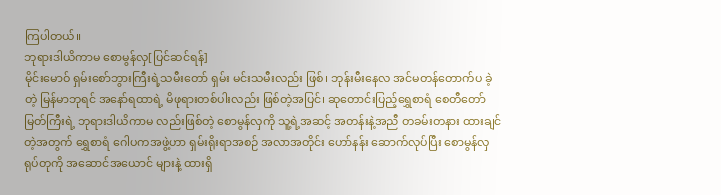ကြပါတယ်။
ဘုရားဒါယိကာမ စောမွန်လှ[ပြင်ဆင်ရန်]
မိုင်းမောဝ် ရှမ်းစော်ဘွားကြီးရဲ့သမီးတော် ရှမ်း မင်းသမီးလည်း ဖြစ်၊ ဘုန်းမီးနေလ အင်မတန်တောက်ပ ခဲ့တဲ့ မြန်မာဘုရင် အနော်ရထာရဲ့ မိဖုရားတစ်ပါးလည်း ဖြစ်တဲ့အပြင်၊ ဆုတောင်းပြည့်ရွှေစာရံ စေတီတော်မြတ်ကြီးရဲ့ ဘုရားဒါယိကာမ လည်းဖြစ်တဲ့ စောမွန်လှကို သူ့ရဲ့အဆင့် အတန်းနဲ့အညီ တခမ်းတနား ထားချင်တဲ့အတွက် ရွှေစာရံ ဂေါပကအဖွဲ့ဟာ ရှမ်းရိုးရာအစဉ် အလာအတိုင်း ဟော်နန်း ဆောက်လုပ်ပြီး စောမွန်လှရုပ်တုကို အဆောင်အယောင် များနဲ့ ထားရှိ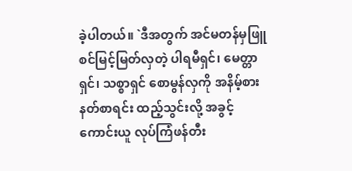ခဲ့ပါတယ်။ `ဒီအတွက် အင်မတန်မှဖြူစင်မြင့်မြတ်လှတဲ့ ပါရမီရှင်၊ မေတ္တာရှင်၊ သစ္စာရှင် စောမွန်လှကို အနိမ့်စားနတ်စာရင်း ထည့်သွင်းလို့ အခွင့်ကောင်းယူ လုပ်ကြံဖန်တီး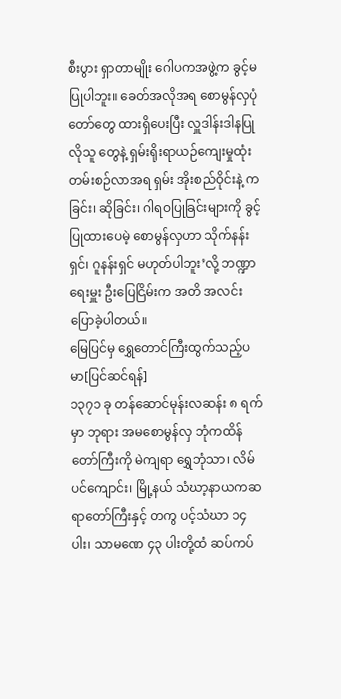စီးပွား ရှာတာမျိုး ဂေါပကအဖွဲ့က ခွင့်မပြုပါဘူး။ ခေတ်အလိုအရ စောမွန်လှပုံတော်တွေ ထားရှိပေးပြီး လှူဒါန်းဒါနပြုလိုသူ တွေနဲ့ ရှမ်းရိုးရာယဉ်ကျေးမှုထုံးတမ်းစဉ်လာအရ ရှမ်း အိုးစည်ဝိုင်းနဲ့ ကခြင်း၊ ဆိုခြင်း၊ ဂါရဝပြုခြင်းများကို ခွင့်ပြုထားပေမဲ့ စောမွန်လှဟာ သိုက်နန်းရှင်၊ ဂူနန်းရှင် မဟုတ်ပါဘူး’လို့ ဘဏ္ဍာရေးမှူး ဦးပြေငြိမ်းက အတိ အလင်းပြောခဲ့ပါတယ်။
မြေပြင်မှ ရွှေတောင်ကြီးထွက်သည့်ပမာ[ပြင်ဆင်ရန်]
၁၃၇၁ ခု တန်ဆောင်မုန်းလဆန်း ၈ ရက်မှာ ဘုရား အမစောမွန်လှ ဘုံကထိန်တော်ကြီးကို မဲကျရာ ရွှေဘုံသာ၊ လိမ်ပင်ကျောင်း၊ မြို့နယ် သံဃာ့နာယကဆရာတော်ကြီးနှင့် တကွ ပင့်သံဃာ ၁၄ ပါး၊ သာမဏေ ၄၃ ပါးတို့ထံ ဆပ်ကပ်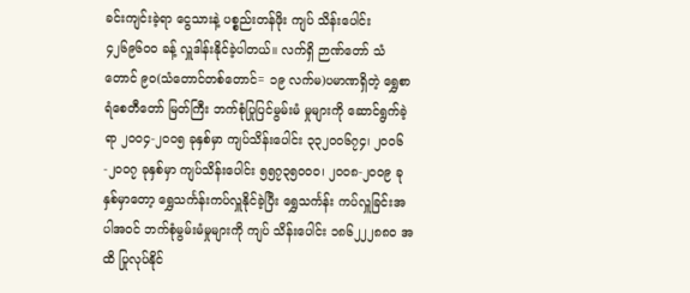ခင်းကျင်းခဲ့ရာ ငွေသားနဲ့ ပစ္စည်းတန်ဖိုး ကျပ် သိန်းပေါင်း ၄၂၆၉၆၀ဝ ခန့် လှူဒါန်းနိုင်ခဲ့ပါတယ်။ လက်ရှိ ဉာဏ်တော် သံတောင် ၉၀(သံတောင်တစ်တောင်= ၁၉ လက်မ)ပမာဏရှိတဲ့ ရွှေစာရံစေတီတော် မြတ်ကြီး ဘက်စုံပြုပြင်မွမ်းမံ မှုများကို ဆောင်ရွက်ခဲ့ရာ ၂၀ဝ၄-၂၀ဝ၅ ခုနှစ်မှာ ကျပ်သိန်းပေါင်း ၃၃၂၀ဝ၆၇၄၊ ၂၀ဝ၆-၂၀ဝ၇ ခုနှစ်မှာ ကျပ်သိန်းပေါင်း ၅၅၇၃၅၀ဝ၀၊ ၂၀ဝ၈-၂၀ဝ၉ ခုနှစ်မှာတော့ ရွှေသင်္ကန်းကပ်လှူနိုင်ခဲ့ပြီး ရွှေသင်္ကန်း ကပ်လှူခြင်းအပါအဝင် ဘက်စုံမွမ်းမံမှုများကို ကျပ် သိန်းပေါင်း ၁၈၆၂၂၂၈၈ဝ အထိ ပြုလုပ်နိုင်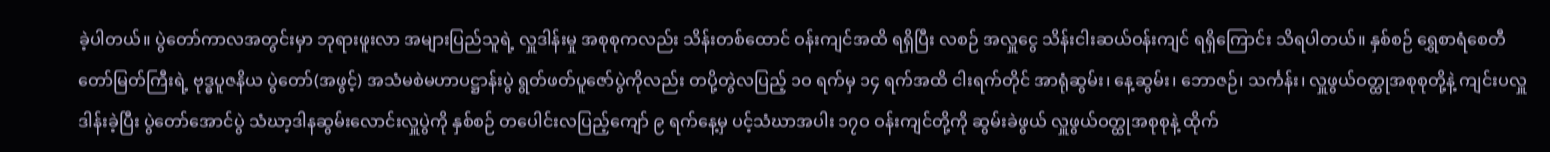ခဲ့ပါတယ်။ ပွဲတော်ကာလအတွင်းမှာ ဘုရားဖူးလာ အများပြည်သူရဲ့ လှူဒါန်းမှု အစုစုကလည်း သိန်းတစ်ထောင် ဝန်းကျင်အထိ ရရှိပြီး လစဉ် အလှူငွေ သိန်းငါးဆယ်ဝန်းကျင် ရရှိကြောင်း သိရပါတယ်။ နှစ်စဉ် ရွှေစာရံစေတီတော်မြတ်ကြီးရဲ့ ဗုဒ္ဓပူဇနိယ ပွဲတော်(အဖွင့်) အသံမစဲမဟာပဋ္ဌာန်းပွဲ ရွတ်ဖတ်ပူဇော်ပွဲကိုလည်း တပို့တွဲလပြည့် ၁ဝ ရက်မှ ၁၄ ရက်အထိ ငါးရက်တိုင် အာရုံဆွမ်း၊ နေ့ဆွမ်း၊ ဘောဇဉ်၊ သင်္ကန်း၊ လှူဖွယ်ဝတ္ထုအစုစုတို့နဲ့ ကျင်းပလှူဒါန်းခဲ့ပြီး ပွဲတော်အောင်ပွဲ သံဃာ့ဒါနဆွမ်းလောင်းလှူပွဲကို နှစ်စဉ် တပေါင်းလပြည့်ကျော် ၉ ရက်နေ့မှ ပင့်သံဃာအပါး ၁၇ဝ ဝန်းကျင်တို့ကို ဆွမ်းခဲဖွယ် လှူဖွယ်ဝတ္ထုအစုစုနဲ့ ထိုက်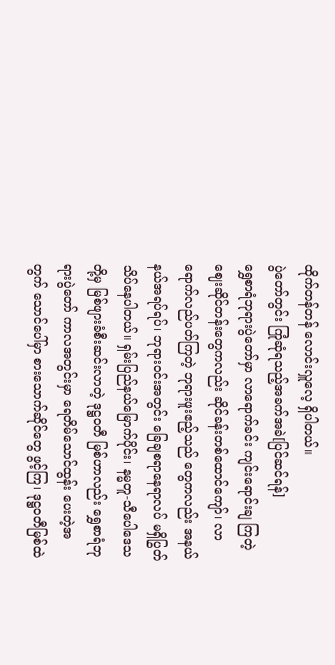ထိုက်တန်တန် လောင်းလှူလေ့ ရှိပါတယ်။
ပွဲတော်တွင်း ကြုံဆုံရသည့်အခက်အခဲ[ပြင်ဆင်ရန်]
ရွှေစာရံဘုရားပွဲတော်မှာ လာရောက်ခင်း ကျင်းရောင်းချ ကြတဲ့ ဈေးဆိုင်တန်းတွေကလည်း ဆိုင်ခန်းတစ်ထောင်ကျော်၊ လာရောက်လည်ပတ်ကြတဲ့ ဘုရားဖူးဧည့်သည် တွေကလည်း အနယ်နယ်အရပ်ရပ်၊ ဘုရားဝင်းအတွင်း ခြေချစရာနေရာလပ် မရှိပြွတ်သိပ်နေပါတယ်။ ရှမ်းပြည်နယ်မြောက်ပိုင်း၊ နမ္မတူ-သီပေါဒေသတို့မှ မြစ်ဖျားခံစီးဆင်းလာတဲ့ ဒုဋ္ဌဝတီ မြစ်ဟာလည်း ရွှေစာရံဘုရားပွဲတော် ကာလအတွင်းမှာ ရေတိမ်သောင်ထွန်း ပေးတဲ့အတွက် သောင်ပေါ်မှာ စားသောက်ဆိုင်တွေ ဖွင့်ကြ၊ ဒုဋ္ဌဝတီမြစ်ထဲ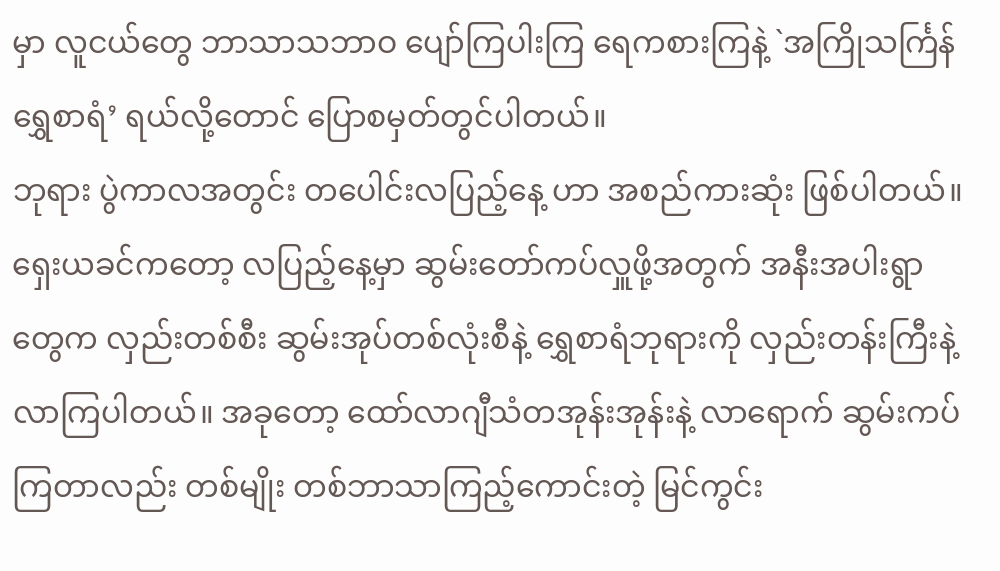မှာ လူငယ်တွေ ဘာသာသဘာဝ ပျော်ကြပါးကြ ရေကစားကြနဲ့ `အကြိုသင်္ကြန်ရွှေစာရံ’ ရယ်လို့တောင် ပြောစမှတ်တွင်ပါတယ်။
ဘုရား ပွဲကာလအတွင်း တပေါင်းလပြည့်နေ့ ဟာ အစည်ကားဆုံး ဖြစ်ပါတယ်။ ရှေးယခင်ကတော့ လပြည့်နေ့မှာ ဆွမ်းတော်ကပ်လှူဖို့အတွက် အနီးအပါးရွာတွေက လှည်းတစ်စီး ဆွမ်းအုပ်တစ်လုံးစီနဲ့ ရွှေစာရံဘုရားကို လှည်းတန်းကြီးနဲ့ လာကြပါတယ်။ အခုတော့ ထော်လာဂျီသံတအုန်းအုန်းနဲ့ လာရောက် ဆွမ်းကပ်ကြတာလည်း တစ်မျိုး တစ်ဘာသာကြည့်ကောင်းတဲ့ မြင်ကွင်း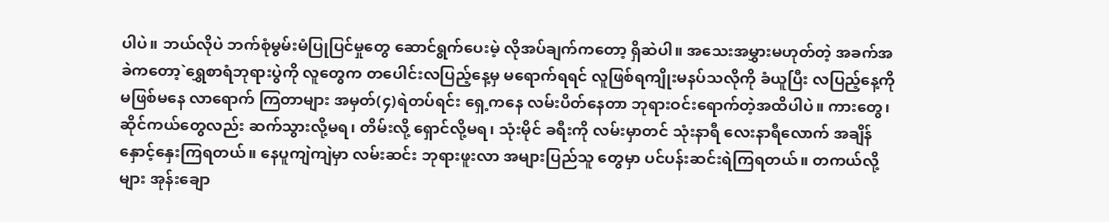ပါပဲ။ ဘယ်လိုပဲ ဘက်စုံမွမ်းမံပြုပြင်မှုတွေ ဆောင်ရွက်ပေးမဲ့ လိုအပ်ချက်ကတော့ ရှိဆဲပါ။ အသေးအမွှားမဟုတ်တဲ့ အခက်အခဲကတော့`ရွှေစာရံဘုရားပွဲကို လူတွေက တပေါင်းလပြည့်နေ့မှ မရောက်ရရင် လူဖြစ်ရကျိုးမနပ်သလိုကို ခံယူပြီး လပြည့်နေ့ကို မဖြစ်မနေ လာရောက် ကြတာများ အမှတ်(၄)ရဲတပ်ရင်း ရှေ့ကနေ လမ်းပိတ်နေတာ ဘုရားဝင်းရောက်တဲ့အထိပါပဲ။ ကားတွေ၊ ဆိုင်ကယ်တွေလည်း ဆက်သွားလို့မရ၊ တိမ်းလို့ ရှောင်လို့မရ၊ သုံးမိုင် ခရီးကို လမ်းမှာတင် သုံးနာရီ လေးနာရီလောက် အချိန်နှောင့်နှေးကြရတယ်။ နေပူကျဲကျဲမှာ လမ်းဆင်း ဘုရားဖူးလာ အများပြည်သူ တွေမှာ ပင်ပန်းဆင်းရဲကြရတယ်။ တကယ်လို့များ အုန်းချော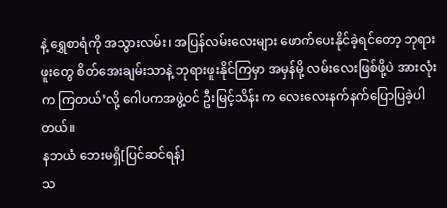နဲ့ ရွှေစာရံကို အသွားလမ်း၊ အပြန်လမ်းလေးများ ဖောက်ပေးနိုင်ခဲ့ရင်တော့ ဘုရားဖူးတွေ စိတ်အေးချမ်းသာနဲ့ ဘုရားဖူးနိုင်ကြမှာ အမှန်မို့ လမ်းလေးဖြစ်ဖို့ပဲ အားလုံးက ကြတယ်’လို့ ဂေါပကအဖွဲ့ဝင် ဦးမြင့်သိန်း က လေးလေးနက်နက်ပြောပြခဲ့ပါတယ်။
နဘယံ ဘေးမရှိ[ပြင်ဆင်ရန်]
သ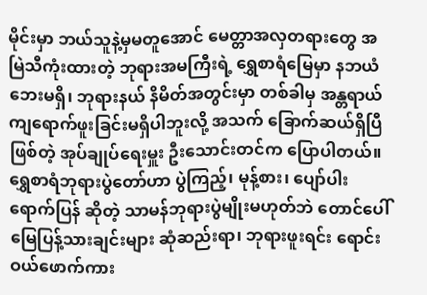မိုင်းမှာ ဘယ်သူနဲ့မှမတူအောင် မေတ္တာအလှတရားတွေ အမြဲသီကုံးထားတဲ့ ဘုရားအမကြီးရဲ့ ရွှေစာရံမြေမှာ နဘယံ ဘေးမရှိ၊ ဘုရားနယ် နိမိတ်အတွင်းမှာ တစ်ခါမှ အန္တရာယ် ကျရောက်ဖူးခြင်းမရှိပါဘူးလို့ အသက် ခြောက်ဆယ်ရှိပြီဖြစ်တဲ့ အုပ်ချုပ်ရေးမှူး ဦးသောင်းတင်က ပြောပါတယ်။ ရွှေစာရံဘုရားပွဲတော်ဟာ ပွဲကြည့်၊ မုန့်စား၊ ပျော်ပါးရောက်ပြန် ဆိုတဲ့ သာမန်ဘုရားပွဲမျိုးမဟုတ်ဘဲ တောင်ပေါ်မြေပြန့်သားချင်းများ ဆုံဆည်းရာ၊ ဘုရားဖူးရင်း ရောင်းဝယ်ဖောက်ကား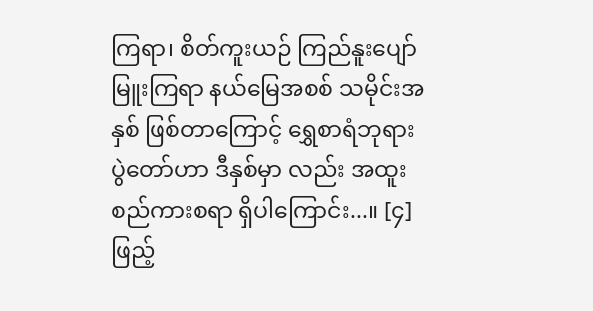ကြရာ၊ စိတ်ကူးယဉ် ကြည်နူးပျော်မြူးကြရာ နယ်မြေအစစ် သမိုင်းအနှစ် ဖြစ်တာကြောင့် ရွှေစာရံဘုရားပွဲတော်ဟာ ဒီနှစ်မှာ လည်း အထူးစည်ကားစရာ ရှိပါကြောင်း...။ [၄]
ဖြည့်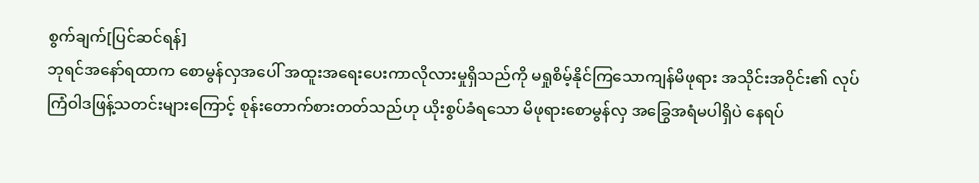စွက်ချက်[ပြင်ဆင်ရန်]
ဘုရင်အနော်ရထာက စောမွန်လှအပေါ် အထူးအရေးပေးကာလိုလားမှုရှိသည်ကို မရှုစိမ့်နိုင်ကြသောကျန်မိဖုရား အသိုင်းအဝိုင်း၏ လုပ်ကြံဝါဒဖြန့်သတင်းများကြောင့် စုန်းတောက်စားတတ်သည်ဟု ယိုးစွပ်ခံရသော မိဖုရားစောမွန်လှ အခြွေအရံမပါရှိပဲ နေရပ်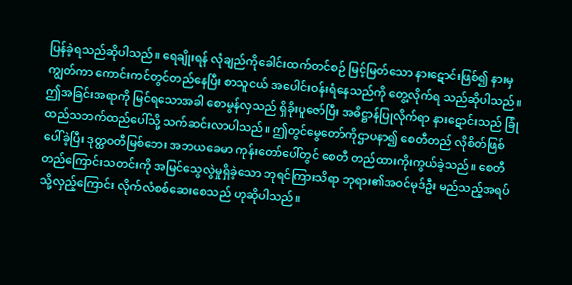ပြန်ခဲ့ရသည်ဆိုပါသည်။ ရေချိုးရန် လုံချည်ကိုခေါင်းထက်တင်စဉ် မြင့်မြတ်သော နားဋောင်းဖြစ်၍ နားမှကျွတ်ကာ ကောင်းကင်တွင်တည်နေပြီး စာသူငယ် အပေါင်းဝန်းရံနေသည်ကို တွေ့လိုက်ရ သည်ဆိုပါသည်။ ဤအခြင်းအရာကို မြင်ရသောအခါ စောမွန်လှသည် ရှိခိုးပူဇော်ပြီး အဓိဋ္ဌာန်ပြုလိုက်ရာ နားဋောင်းသည် ခြုံထည်သဘက်ထည်ပေါ်သို့ သက်ဆင်းလာပါသည်။ ဤတွင်မွေတော်ကိုဌာပနာ၍ စေတီတည် လိုစိတ်ဖြစ်ပေါ်ခဲ့ပြီး ဒုတ္ထဝတီမြစ်ဘေး အဘယခေမာ ကုန်းတော်ပေါ်တွင် စေတီ တည်ထားကိုးကွယ်ခဲ့သည်။ စေတီတည်ကြောင်းသတင်းကို အမြင်သွေလွဲမှုရှိခဲ့သော ဘုရင်ကြားသိရာ ဘုရား၏အဝင်မုဒ်ဦး မည်သည့်အရပ်သို့လှည့်ကြောင်း လိုက်လံစစ်ဆေးစေသည် ဟုဆိုပါသည်။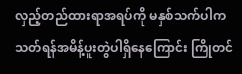လှည့်တည်ထားရာအရပ်ကို မနှစ်သက်ပါက သတ်ရန်အမိန့်ပူးတွဲပါရှိနေကြောင်း ကြိုတင်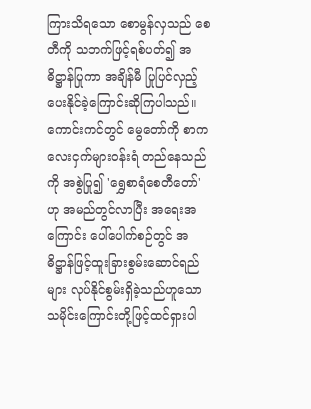ကြားသိရသော စောမွန်လှသည် စေတီကို သဘက်ဖြင့်ရစ်ပတ်၍ အဓိဋ္ဌာန်ပြုကာ အချိန်မီ ပြုပြင်လှည့်ပေးနိုင်ခဲ့ကြောင်းဆိုကြပါသည်။ ကောင်းကင်တွင် မွေတော်ကို စာကလေးငှက်များဝန်းရံ တည်နေသည်ကို အစွဲပြု၍ 'ရွှေစာရံစေတီတော်' ဟု အမည်တွင်လာပြီး အရေးအကြောင်း ပေါ်ပေါက်စဉ်တွင် အဓိဋ္ဌာန်ဖြင့်ထူးခြားစွမ်းဆောင်ရည်များ လုပ်နိုင်စွမ်းရှိခဲ့သည်ဟူသော သမိုင်းကြောင်းတို့ဖြင့်ထင်ရှားပါ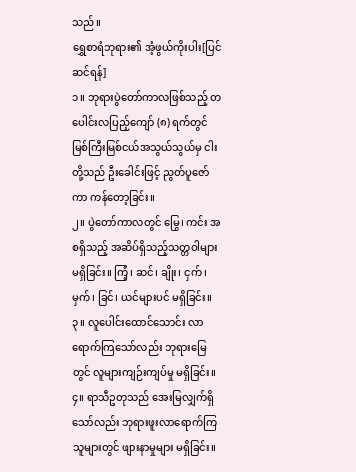သည်။
ရွှေစာရံဘုရား၏ အံ့ဖွယ်ကိုးပါး[ပြင်ဆင်ရန်]
၁။ ဘုရားပွဲတော်ကာလဖြစ်သည့် တပေါင်းလပြည့်ကျော် (၈) ရက်တွင် မြစ်ကြီးမြစ်ငယ်အသွယ်သွယ်မှ ငါးတို့သည် ဦးခေါင်းဖြင့် ညွတ်ပူဇော်ကာ ကန်တော့ခြင်း။
၂။ ပွဲတော်ကာလတွင် မြွေ၊ ကင်း အစရှိသည့် အဆိပ်ရှိသည့်သတ္တဝါများ မရှိခြင်း။ ကြံ့၊ ဆင်၊ ချိုး၊ ငှက်၊ မှက်၊ ခြင်၊ ယင်များပင် မရှိခြင်း။
၃။ လူပေါင်းထောင်သောင်း လာရောက်ကြသော်လည်း ဘုရားမြေတွင် လူများကျဉ်းကျပ်မှု မရှိခြင်း။
၄။ ရာသီဥတုသည် အေးမြလျှက်ရှိသော်လည်း ဘုရားဖူးလာရောက်ကြသူများတွင် ဖျားနာမှုများ မရှိခြင်း။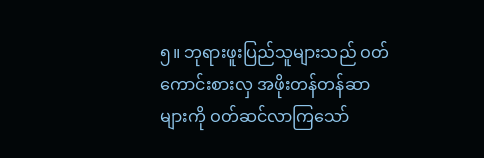၅။ ဘုရားဖူးပြည်သူများသည် ဝတ်ကောင်းစားလှ အဖိုးတန်တန်ဆာများကို ဝတ်ဆင်လာကြသော်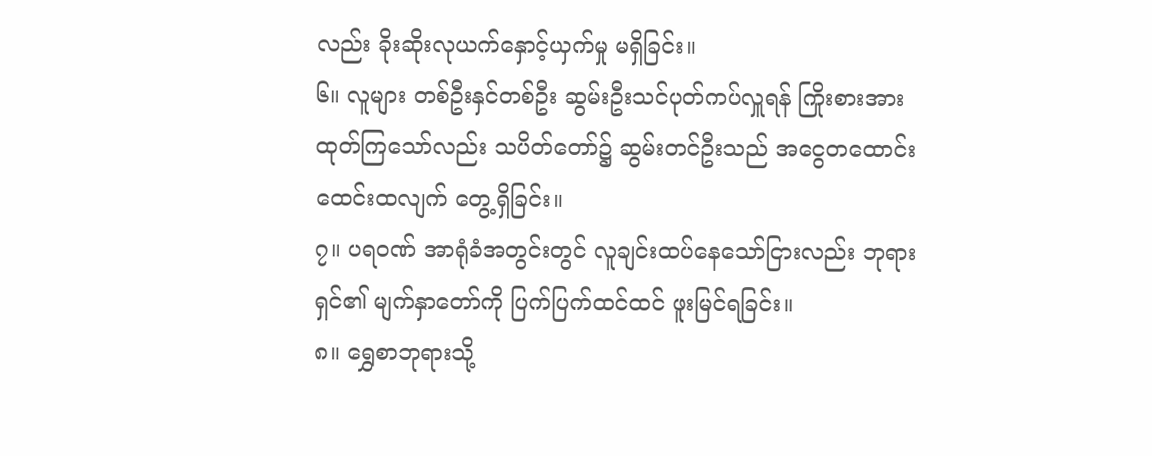လည်း ခိုးဆိုးလုယက်နှောင့်ယှက်မှု မရှိခြင်း။
၆။ လူများ တစ်ဦးနှင်တစ်ဦး ဆွမ်းဦးသင်ပုတ်ကပ်လှူရန် ကြိုးစားအားထုတ်ကြသော်လည်း သပိတ်တော်၌ ဆွမ်းတင်ဦးသည် အငွေတထောင်းထေင်းထလျက် တွေ့ရှိခြင်း။
၇။ ပရဝဏ် အာရုံခံအတွင်းတွင် လူချင်းထပ်နေသော်ငြားလည်း ဘုရားရှင်၏ မျက်နှာတော်ကို ပြက်ပြက်ထင်ထင် ဖူးမြင်ရခြင်း။
၈။ ရွှေစာဘုရားသို့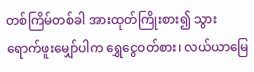တစ်ကြိမ်တစ်ခါ အားထုတ်ကြိုးစား၍ သွားရောက်ဖူးမျှော်ပါက ရွှေငွေဝတ်စား၊ လယ်ယာမြေ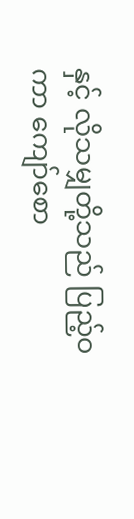နှင့် လိုသမျှတို့သည် ပြည့်ဝကာ ကျော်စော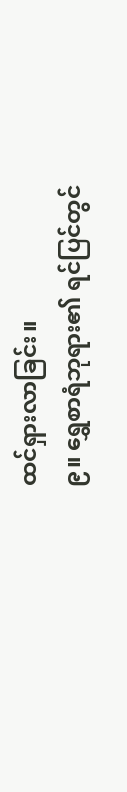ထင်ရှားလာခြင်း။
၉။ ရွှေစာရံဘုရား၏ ရင်ပြင်တွင်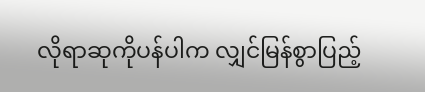လိုရာဆုကိုပန်ပါက လျှင်မြန်စွာပြည့်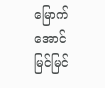မြောက်အောင်မြင်မြင်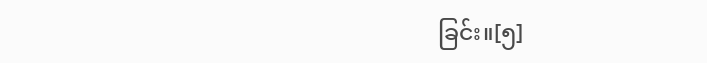ခြင်း။[၅]